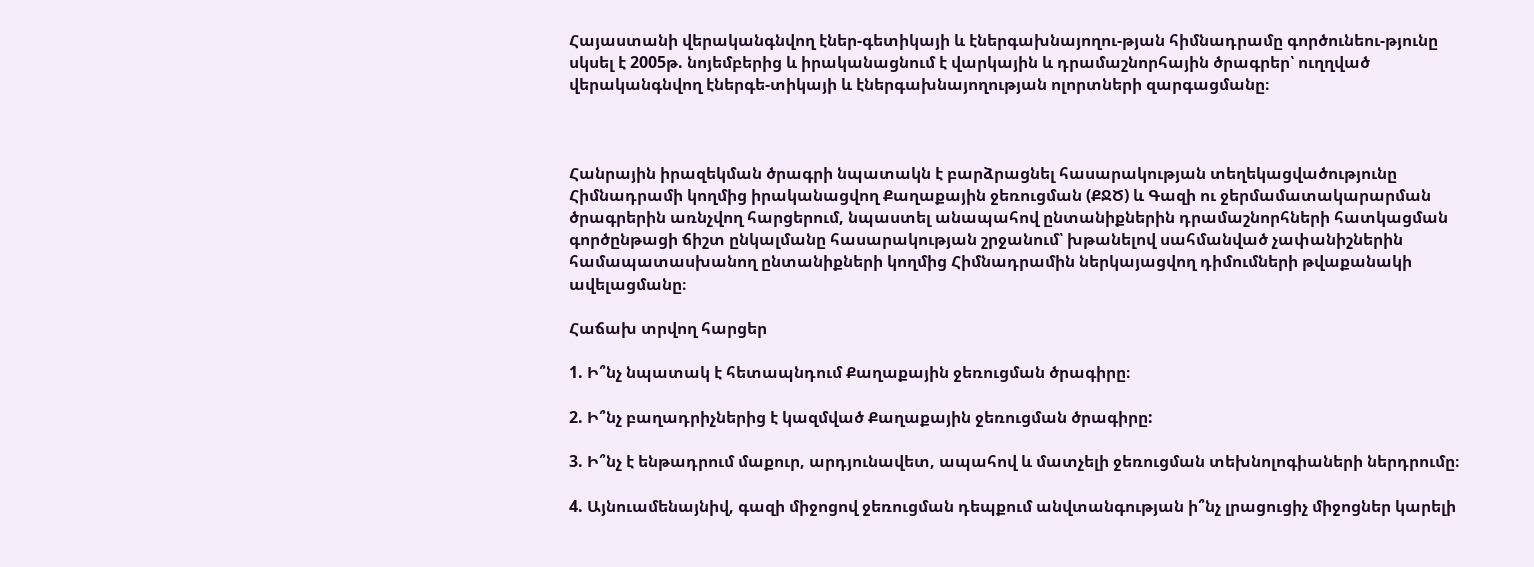Հայաստանի վերականգնվող էներ-գետիկայի և էներգախնայողու-թյան հիմնադրամը գործունեու-թյունը սկսել է 2005թ. նոյեմբերից և իրականացնում է վարկային և դրամաշնորհային ծրագրեր՝ ուղղված վերականգնվող էներգե-տիկայի և էներգախնայողության ոլորտների զարգացմանը։



Հանրային իրազեկման ծրագրի նպատակն է բարձրացնել հասարակության տեղեկացվածությունը Հիմնադրամի կողմից իրականացվող Քաղաքային ջեռուցման (ՔՋԾ) և Գազի ու ջերմամատակարարման ծրագրերին առնչվող հարցերում, նպաստել անապահով ընտանիքներին դրամաշնորհների հատկացման գործընթացի ճիշտ ընկալմանը հասարակության շրջանում՝ խթանելով սահմանված չափանիշներին համապատասխանող ընտանիքների կողմից Հիմնադրամին ներկայացվող դիմումների թվաքանակի ավելացմանը։

Հաճախ տրվող հարցեր

1. Ի՞նչ նպատակ է հետապնդում Քաղաքային ջեռուցման ծրագիրը։

2. Ի՞նչ բաղադրիչներից է կազմված Քաղաքային ջեռուցման ծրագիրը:

3. Ի՞նչ է ենթադրում մաքուր, արդյունավետ, ապահով և մատչելի ջեռուցման տեխնոլոգիաների ներդրումը։

4. Այնուամենայնիվ, գազի միջոցով ջեռուցման դեպքում անվտանգության ի՞նչ լրացուցիչ միջոցներ կարելի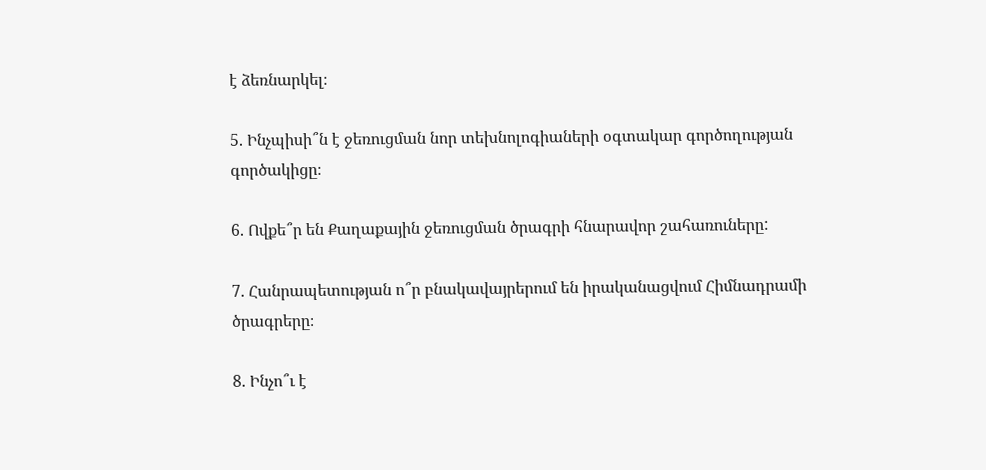է ձեռնարկել։

5. Ինչպիսի՞ն է ջեռուցման նոր տեխնոլոգիաների օգտակար գործողության գործակիցը։

6. Ովքե՞ր են Քաղաքային ջեռուցման ծրագրի հնարավոր շահառուները:

7. Հանրապետության ո՞ր բնակավայրերում են իրականացվում Հիմնադրամի ծրագրերը։

8. Ինչո՞ւ է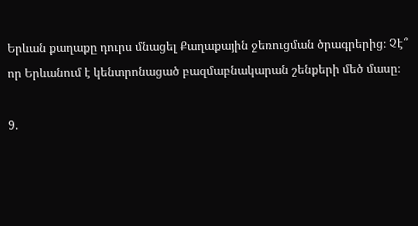Երևան քաղաքը դուրս մնացել Քաղաքային ջեռուցման ծրագրերից։ Չէ՞ որ Երևանում է կենտրոնացած բազմաբնակարան շենքերի մեծ մասը։

9.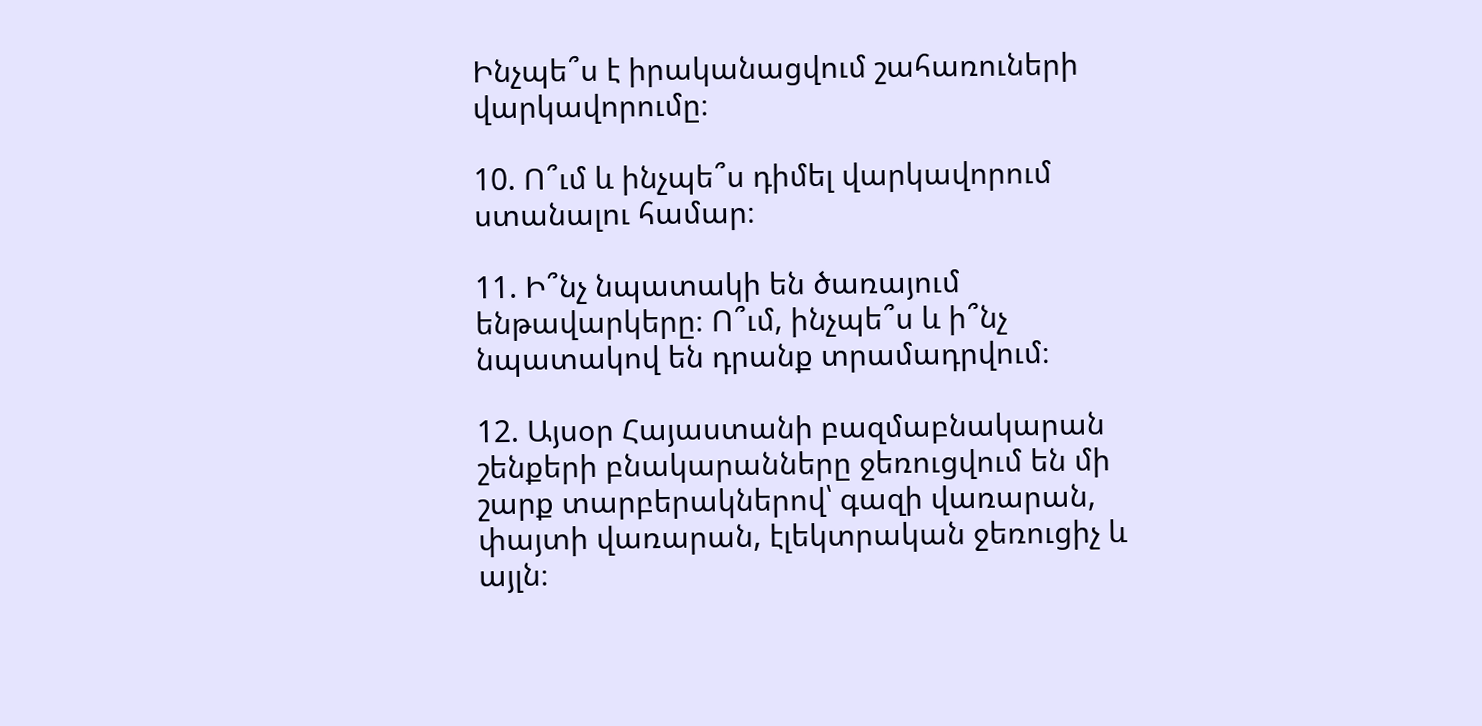Ինչպե՞ս է իրականացվում շահառուների վարկավորումը։

10. Ո՞ւմ և ինչպե՞ս դիմել վարկավորում ստանալու համար։

11. Ի՞նչ նպատակի են ծառայում ենթավարկերը։ Ո՞ւմ, ինչպե՞ս և ի՞նչ նպատակով են դրանք տրամադրվում։

12. Այսօր Հայաստանի բազմաբնակարան շենքերի բնակարանները ջեռուցվում են մի շարք տարբերակներով՝ գազի վառարան, փայտի վառարան, էլեկտրական ջեռուցիչ և այլն։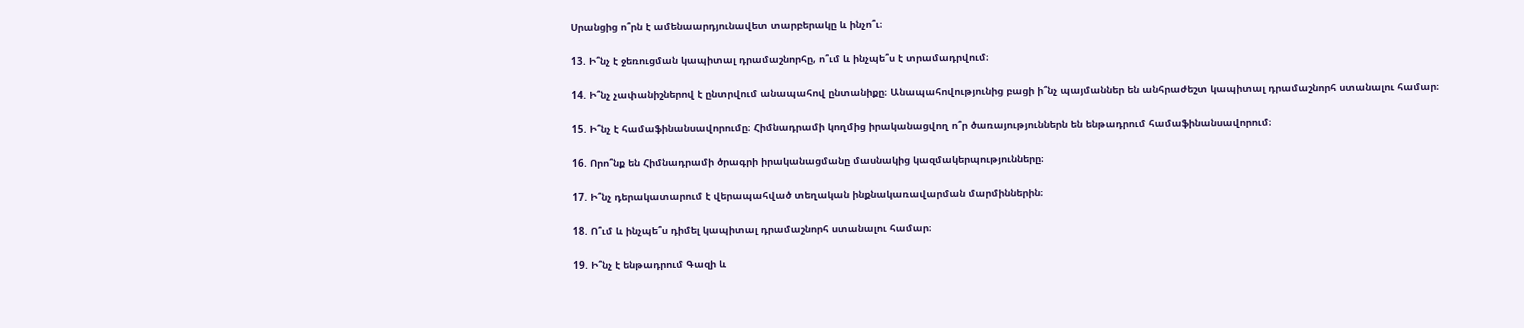Սրանցից ո՞րն է ամենաարդյունավետ տարբերակը և ինչո՞ւ։

13. Ի՞նչ է ջեռուցման կապիտալ դրամաշնորհը, ո՞ւմ և ինչպե՞ս է տրամադրվում։

14. Ի՞նչ չափանիշներով է ընտրվում անապահով ընտանիքը։ Անապահովությունից բացի ի՞նչ պայմաններ են անհրաժեշտ կապիտալ դրամաշնորհ ստանալու համար։

15. Ի՞նչ է համաֆինանսավորումը։ Հիմնադրամի կողմից իրականացվող ո՞ր ծառայություններն են ենթադրում համաֆինանսավորում։

16. Որո՞նք են Հիմնադրամի ծրագրի իրականացմանը մասնակից կազմակերպությունները։

17. Ի՞նչ դերակատարում է վերապահված տեղական ինքնակառավարման մարմիններին։

18. Ո՞ւմ և ինչպե՞ս դիմել կապիտալ դրամաշնորհ ստանալու համար։

19. Ի՞նչ է ենթադրում Գազի և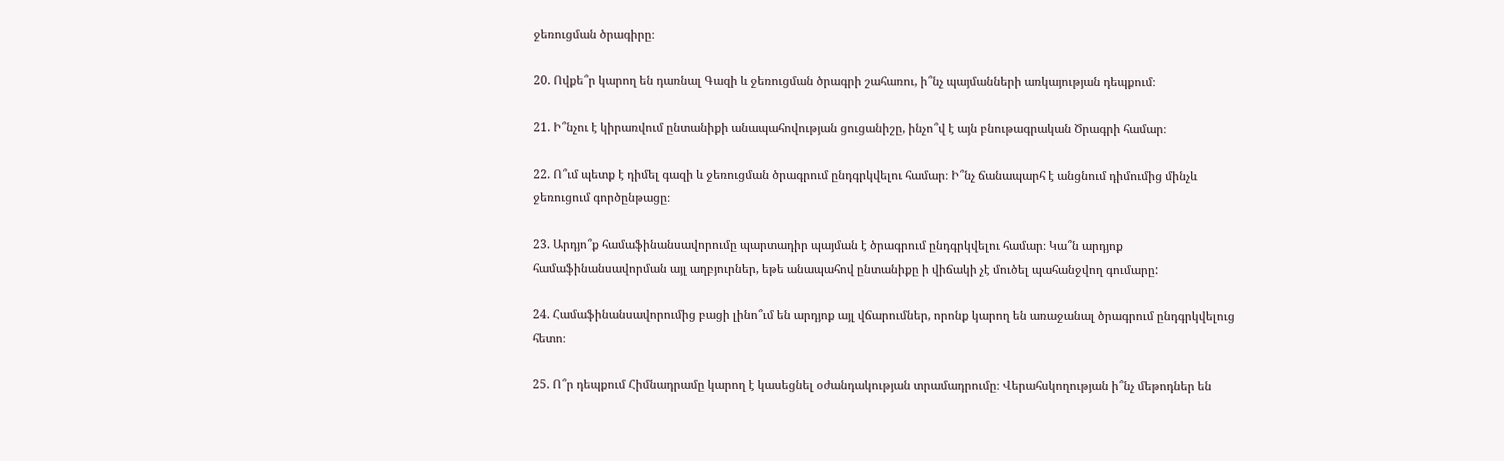ջեռուցման ծրագիրը։

20. Ովքե՞ր կարող են դառնալ Գազի և ջեռուցման ծրագրի շահառու, ի՞նչ պայմանների առկայության դեպքում։

21. Ի՞նչու է կիրառվում ընտանիքի անապահովության ցուցանիշը, ինչո՞վ է այն բնութագրական Ծրագրի համար։

22. Ո՞ւմ պետք է դիմել գազի և ջեռուցման ծրագրում ընդգրկվելու համար։ Ի՞նչ ճանապարհ է անցնում դիմումից մինչև ջեռուցում գործընթացը։

23. Արդյո՞ք համաֆինանսավորումը պարտադիր պայման է ծրագրում ընդգրկվելու համար։ Կա՞ն արդյոք համաֆինանսավորման այլ աղբյուրներ, եթե անապահով ընտանիքը ի վիճակի չէ մուծել պահանջվող գումարը:

24. Համաֆինանսավորումից բացի լինո՞ւմ են արդյոք այլ վճարումներ, որոնք կարող են առաջանալ ծրագրում ընդգրկվելուց հետո։

25. Ո՞ր դեպքում Հիմնադրամը կարող է կասեցնել օժանդակության տրամադրումը։ Վերահսկողության ի՞նչ մեթոդներ են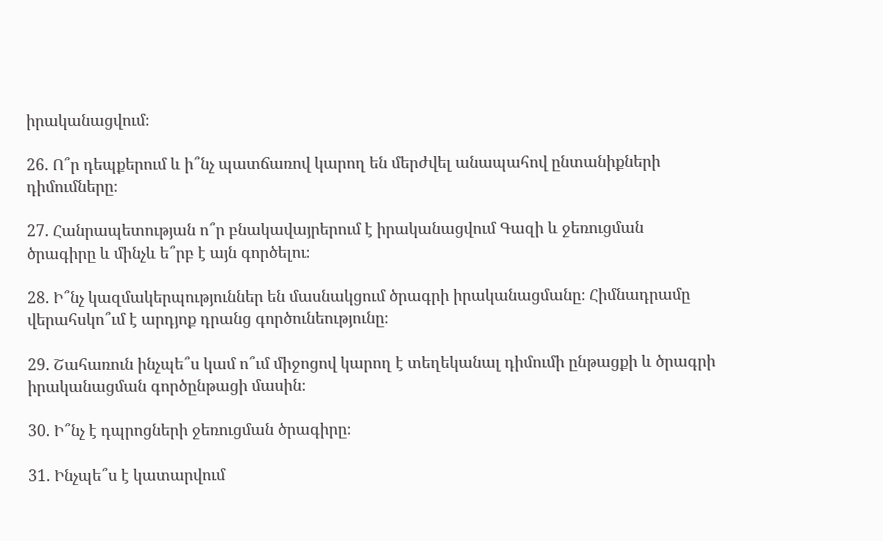իրականացվում։

26. Ո՞ր դեպքերում և ի՞նչ պատճառով կարող են մերժվել անապահով ընտանիքների դիմումները։

27. Հանրապետության ո՞ր բնակավայրերում է իրականացվում Գազի և ջեռուցման ծրագիրը և մինչև ե՞րբ է այն գործելու։

28. Ի՞նչ կազմակերպություններ են մասնակցում ծրագրի իրականացմանը։ Հիմնադրամը վերահսկո՞ւմ է արդյոք դրանց գործունեությունը։

29. Շահառուն ինչպե՞ս կամ ո՞ւմ միջոցով կարող է տեղեկանալ դիմումի ընթացքի և ծրագրի իրականացման գործընթացի մասին։

30. Ի՞նչ է դպրոցների ջեռուցման ծրագիրը։

31. Ինչպե՞ս է կատարվում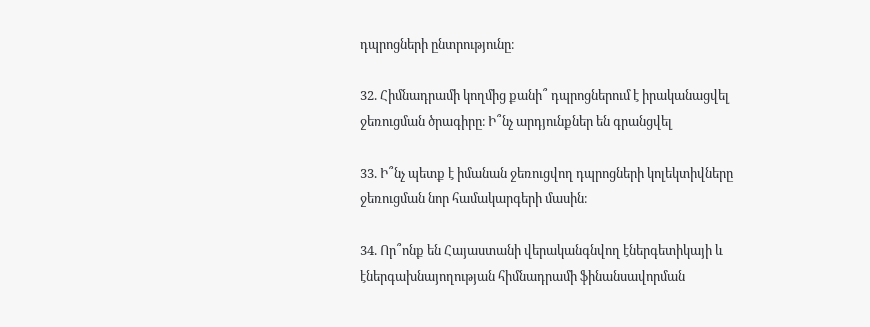դպրոցների ընտրությունը։

32. Հիմնադրամի կողմից քանի՞ դպրոցներում է իրականացվել ջեռուցման ծրագիրը։ Ի՞նչ արդյունքներ են գրանցվել

33. Ի՞նչ պետք է իմանան ջեռուցվող դպրոցների կոլեկտիվները ջեռուցման նոր համակարգերի մասին։

34. Որ՞ոնք են Հայաստանի վերականգնվող էներգետիկայի և էներգախնայողության հիմնադրամի ֆինանսավորման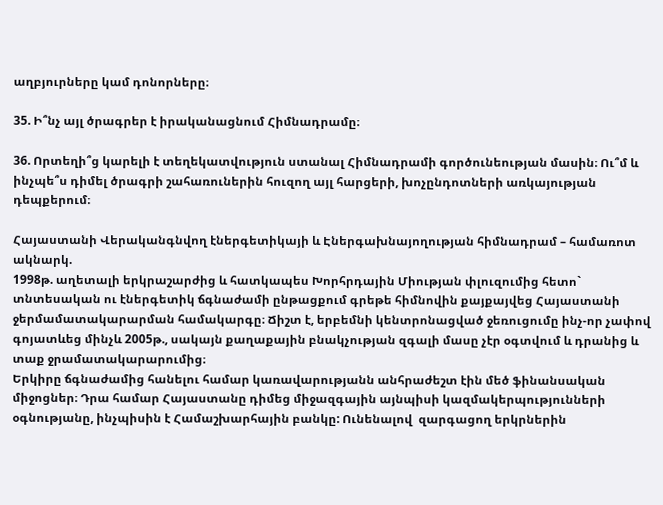աղբյուրները կամ դոնորները։

35. Ի՞նչ այլ ծրագրեր է իրականացնում Հիմնադրամը։

36. Որտեղի՞ց կարելի է տեղեկատվություն ստանալ Հիմնադրամի գործունեության մասին։ Ու՞մ և ինչպե՞ս դիմել ծրագրի շահառուներին հուզող այլ հարցերի, խոչընդոտների առկայության դեպքերում։

Հայաստանի Վերականգնվող էներգետիկայի և Էներգախնայողության հիմնադրամ – համառոտ ակնարկ.
1998թ. աղետալի երկրաշարժից և հատկապես Խորհրդային Միության փլուզումից հետո` տնտեսական ու էներգետիկ ճգնաժամի ընթացքում գրեթե հիմնովին քայքայվեց Հայաստանի ջերմամատակարարման համակարգը։ Ճիշտ է, երբեմնի կենտրոնացված ջեռուցումը ինչ-որ չափով գոյատևեց մինչև 2005թ., սակայն քաղաքային բնակչության զգալի մասը չէր օգտվում և դրանից և տաք ջրամատակարարումից։
Երկիրը ճգնաժամից հանելու համար կառավարությանն անհրաժեշտ էին մեծ ֆինանսական միջոցներ։ Դրա համար Հայաստանը դիմեց միջազգային այնպիսի կազմակերպությունների օգնությանը, ինչպիսին է Համաշխարհային բանկը: Ունենալով  զարգացող երկրներին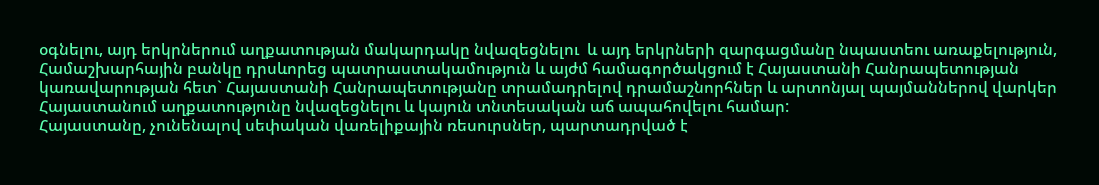օգնելու, այդ երկրներում աղքատության մակարդակը նվազեցնելու  և այդ երկրների զարգացմանը նպաստեու առաքելություն, Համաշխարհային բանկը դրսևորեց պատրաստակամություն և այժմ համագործակցում է Հայաստանի Հանրապետության կառավարության հետ` Հայաստանի Հանրապետությանը տրամադրելով դրամաշնորհներ և արտոնյալ պայմաններով վարկեր Հայաստանում աղքատությունը նվազեցնելու և կայուն տնտեսական աճ ապահովելու համար:
Հայաստանը, չունենալով սեփական վառելիքային ռեսուրսներ, պարտադրված է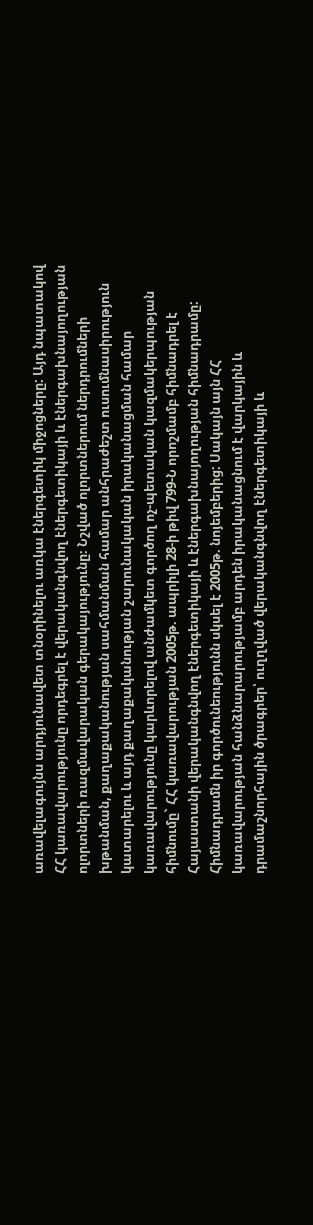առավելագույնս արդյունավետ տնօրինելու առկա էներգետիկ միջոցները: Այդ նպատակով ՀՀ կառավարությունը որդեգրել է վերականգնվող էներգետիկայի և էներգախնայողության ոլորտների ռազմավարական գերակայությունը։ Նշված ոլորտներում ներդրումների խթանման, քաղաքականության սահմանման համար անհրաժեշտ ուսումնասիրություն կատարելու և այդ քաղաքականության շարունակական իրականացման համար կառավարությունը կարևորելով անժամկետ գործող ոչ-պետական կազմակերպության հիմնումը` ՀՀ կառավարության 2005թ. ապրիլի 28-ի թիվ 799-Ն որոշմամբ հիմնադրել է Հայաստանի վերականգնվող էներգետիկայի և էներգախնայողության հիմնադրամը:
Հիմնադրամն իր գործունեությունն սկսել է 2005թ. նոյեմբերից: Սակայն այն ՀՀ կառավարության հանձնարարությամբ արդեն իրականացնում է վարկային և դրամաշնորհային ծրագրեր՝ ուղղված վերականգնվող էներգետիկայի և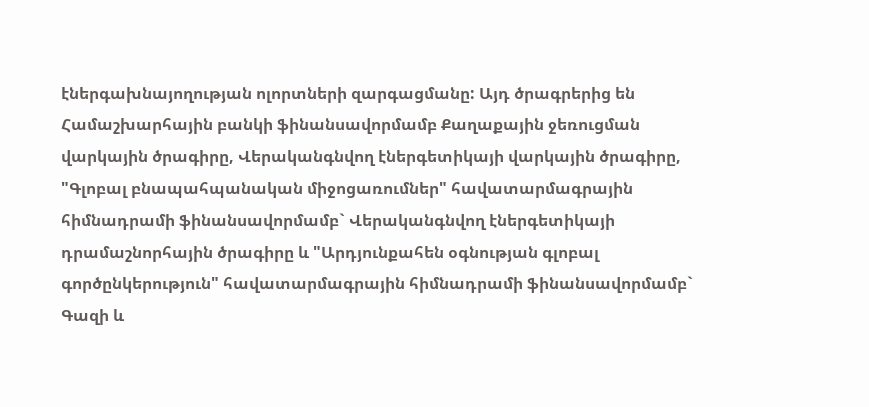էներգախնայողության ոլորտների զարգացմանը: Այդ ծրագրերից են Համաշխարհային բանկի ֆինանսավորմամբ Քաղաքային ջեռուցման վարկային ծրագիրը, Վերականգնվող էներգետիկայի վարկային ծրագիրը, "Գլոբալ բնապահպանական միջոցառումներ" հավատարմագրային հիմնադրամի ֆինանսավորմամբ` Վերականգնվող էներգետիկայի դրամաշնորհային ծրագիրը և "Արդյունքահեն օգնության գլոբալ գործընկերություն" հավատարմագրային հիմնադրամի ֆինանսավորմամբ` Գազի և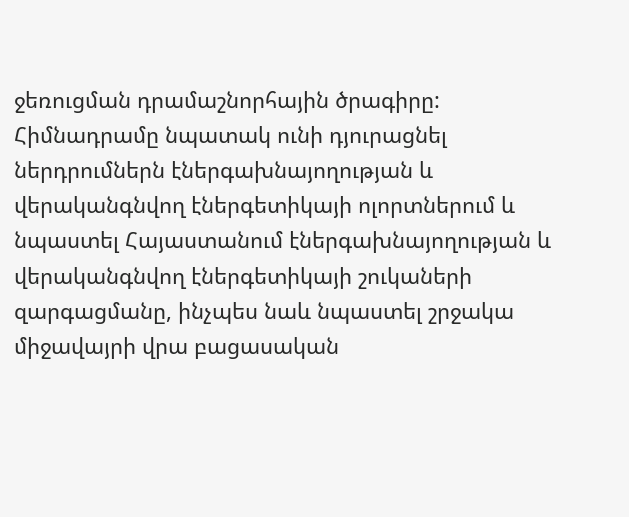ջեռուցման դրամաշնորհային ծրագիրը:
Հիմնադրամը նպատակ ունի դյուրացնել ներդրումներն էներգախնայողության և վերականգնվող էներգետիկայի ոլորտներում և նպաստել Հայաստանում էներգախնայողության և վերականգնվող էներգետիկայի շուկաների զարգացմանը, ինչպես նաև նպաստել շրջակա միջավայրի վրա բացասական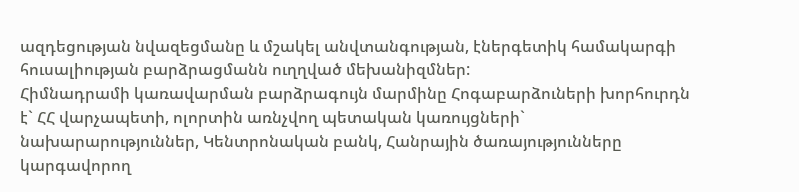ազդեցության նվազեցմանը և մշակել անվտանգության, էներգետիկ համակարգի հուսալիության բարձրացմանն ուղղված մեխանիզմներ:
Հիմնադրամի կառավարման բարձրագույն մարմինը Հոգաբարձուների խորհուրդն է` ՀՀ վարչապետի, ոլորտին առնչվող պետական կառույցների` նախարարություններ, Կենտրոնական բանկ, Հանրային ծառայությունները կարգավորող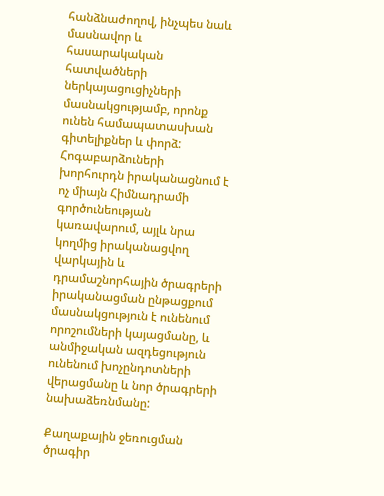հանձնաժողով, ինչպես նաև մասնավոր և հասարակական հատվածների ներկայացուցիչների մասնակցությամբ, որոնք ունեն համապատասխան գիտելիքներ և փորձ: Հոգաբարձուների խորհուրդն իրականացնում է ոչ միայն Հիմնադրամի գործունեության կառավարում, այլև նրա կողմից իրականացվող վարկային և դրամաշնորհային ծրագրերի իրականացման ընթացքում մասնակցություն է ունենում որոշումների կայացմանը, և անմիջական ազդեցություն ունենում խոչընդոտների վերացմանը և նոր ծրագրերի նախաձեռնմանը:

Քաղաքային ջեռուցման ծրագիր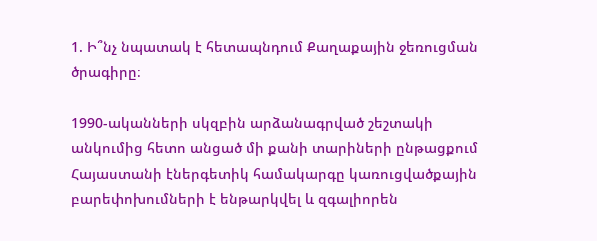1. Ի՞նչ նպատակ է հետապնդում Քաղաքային ջեռուցման ծրագիրը։

1990-ականների սկզբին արձանագրված շեշտակի անկումից հետո անցած մի քանի տարիների ընթացքում Հայաստանի էներգետիկ համակարգը կառուցվածքային բարեփոխումների է ենթարկվել և զգալիորեն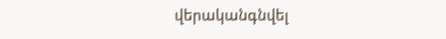վերականգնվել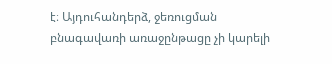է։ Այդուհանդերձ, ջեռուցման բնագավառի առաջընթացը չի կարելի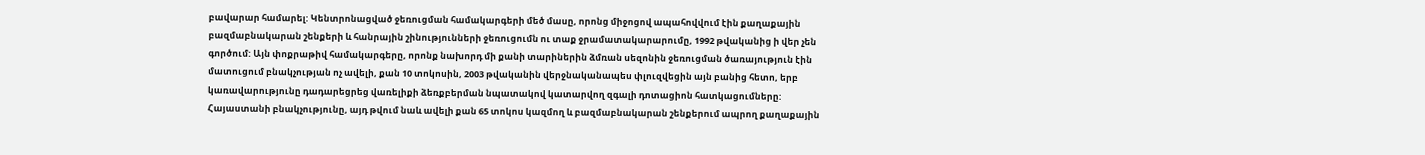բավարար համարել: Կենտրոնացված ջեռուցման համակարգերի մեծ մասը, որոնց միջոցով ապահովվում էին քաղաքային բազմաբնակարան շենքերի և հանրային շինությունների ջեռուցումն ու տաք ջրամատակարարումը, 1992 թվականից ի վեր չեն գործում: Այն փոքրաթիվ համակարգերը, որոնք նախորդ մի քանի տարիներին ձմռան սեզոնին ջեռուցման ծառայություն էին մատուցում բնակչության ոչ ավելի, քան 10 տոկոսին, 2003 թվականին վերջնականապես փլուզվեցին այն բանից հետո, երբ կառավարությունը դադարեցրեց վառելիքի ձեռքբերման նպատակով կատարվող զգալի դոտացիոն հատկացումները: Հայաստանի բնակչությունը, այդ թվում նաև ավելի քան 65 տոկոս կազմող և բազմաբնակարան շենքերում ապրող քաղաքային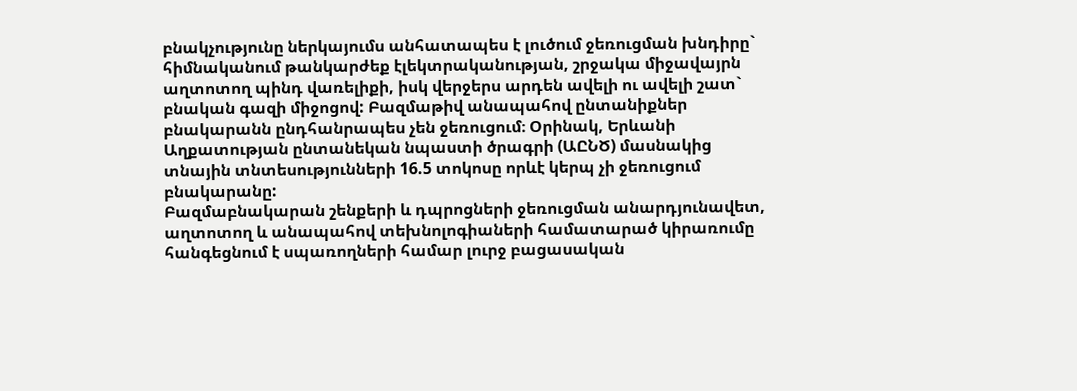բնակչությունը ներկայումս անհատապես է լուծում ջեռուցման խնդիրը` հիմնականում թանկարժեք էլեկտրականության, շրջակա միջավայրն աղտոտող պինդ վառելիքի, իսկ վերջերս արդեն ավելի ու ավելի շատ` բնական գազի միջոցով: Բազմաթիվ անապահով ընտանիքներ բնակարանն ընդհանրապես չեն ջեռուցում։ Օրինակ, Երևանի Աղքատության ընտանեկան նպաստի ծրագրի (ԱԸՆԾ) մասնակից տնային տնտեսությունների 16.5 տոկոսը որևէ կերպ չի ջեռուցում բնակարանը:
Բազմաբնակարան շենքերի և դպրոցների ջեռուցման անարդյունավետ, աղտոտող և անապահով տեխնոլոգիաների համատարած կիրառումը հանգեցնում է սպառողների համար լուրջ բացասական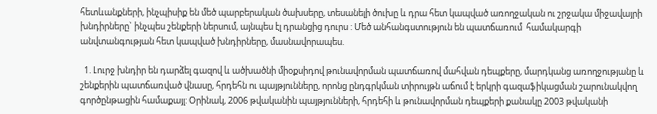հետևանքների, ինչպիսիք են մեծ պարբերական ծախսերը, տեսանելի ծուխը և դրա հետ կապված առողջական ու շրջակա միջավայրի խնդիրները` ինչպես շենքերի ներսում, այնպես էլ դրանցից դուրս : Մեծ անհանգստություն են պատճառում  համակարգի անվտանգության հետ կապված խնդիրները, մասնավորապես.

  1. Լուրջ խնդիր են դարձել գազով և ածխածնի միօքսիդով թունավորման պատճառով մահվան դեպքերը, մարդկանց առողջությանը և շենքերին պատճառված վնասը, հրդեհն ու պայթյունները, որոնց ընդգրկման տիրույթն աճում է երկրի գազաֆիկացման շարունակվող գործընթացին համաքայլ: Օրինակ, 2006 թվականին պայթյունների, հրդեհի և թունավորման դեպքերի քանակը 2003 թվականի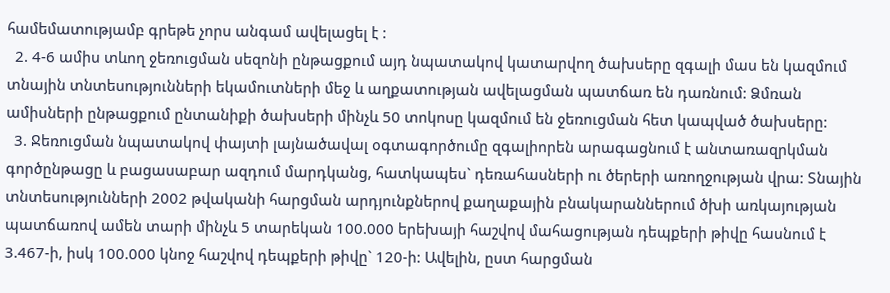համեմատությամբ գրեթե չորս անգամ ավելացել է :
  2. 4-6 ամիս տևող ջեռուցման սեզոնի ընթացքում այդ նպատակով կատարվող ծախսերը զգալի մաս են կազմում տնային տնտեսությունների եկամուտների մեջ և աղքատության ավելացման պատճառ են դառնում: Ձմռան ամիսների ընթացքում ընտանիքի ծախսերի մինչև 50 տոկոսը կազմում են ջեռուցման հետ կապված ծախսերը:
  3. Ջեռուցման նպատակով փայտի լայնածավալ օգտագործումը զգալիորեն արագացնում է անտառազրկման գործընթացը և բացասաբար ազդում մարդկանց, հատկապես` դեռահասների ու ծերերի առողջության վրա: Տնային տնտեսությունների 2002 թվականի հարցման արդյունքներով քաղաքային բնակարաններում ծխի առկայության պատճառով ամեն տարի մինչև 5 տարեկան 100.000 երեխայի հաշվով մահացության դեպքերի թիվը հասնում է 3.467-ի, իսկ 100.000 կնոջ հաշվով դեպքերի թիվը` 120-ի: Ավելին, ըստ հարցման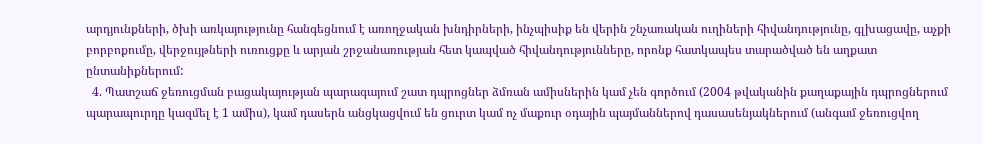արդյունքների, ծխի առկայությունը հանգեցնում է առողջական խնդիրների, ինչպիսիք են վերին շնչառական ուղիների հիվանդությունը, գլխացավը, աչքի բորբոքումը, վերջույթների ուռուցքը և արյան շրջանառության հետ կապված հիվանդությունները, որոնք հատկապես տարածված են աղքատ ընտանիքներում:
  4. Պատշաճ ջեռուցման բացակայության պարագայում շատ դպրոցներ ձմռան ամիսներին կամ չեն գործում (2004 թվականին քաղաքային դպրոցներում պարապուրդը կազմել է 1 ամիս), կամ դասերն անցկացվում են ցուրտ կամ ոչ մաքուր օդային պայմաններով դասասենյակներում (անգամ ջեռուցվող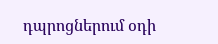դպրոցներում օդի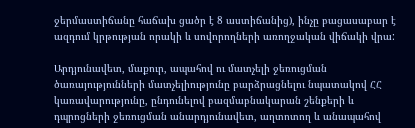ջերմաստիճանը հաճախ ցածր է 8 աստիճանից), ինչը բացասաբար է ազդում կրթության որակի և սովորողների առողջական վիճակի վրա:

Արդյունավետ, մաքուր, ապահով ու մատչելի ջեռուցման ծառայությունների մատչելիությունը բարձրացնելու նպատակով ՀՀ կառավարությունը, ընդունելով բազմաբնակարան շենքերի և դպրոցների ջեռուցման անարդյունավետ, աղտոտող և անապահով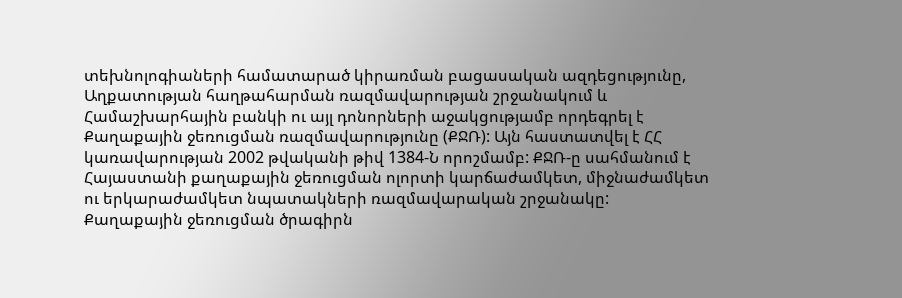տեխնոլոգիաների համատարած կիրառման բացասական ազդեցությունը, Աղքատության հաղթահարման ռազմավարության շրջանակում և Համաշխարհային բանկի ու այլ դոնորների աջակցությամբ որդեգրել է Քաղաքային ջեռուցման ռազմավարությունը (ՔՋՌ): Այն հաստատվել է ՀՀ կառավարության 2002 թվականի թիվ 1384-Ն որոշմամբ: ՔՋՌ-ը սահմանում է Հայաստանի քաղաքային ջեռուցման ոլորտի կարճաժամկետ, միջնաժամկետ ու երկարաժամկետ նպատակների ռազմավարական շրջանակը:
Քաղաքային ջեռուցման ծրագիրն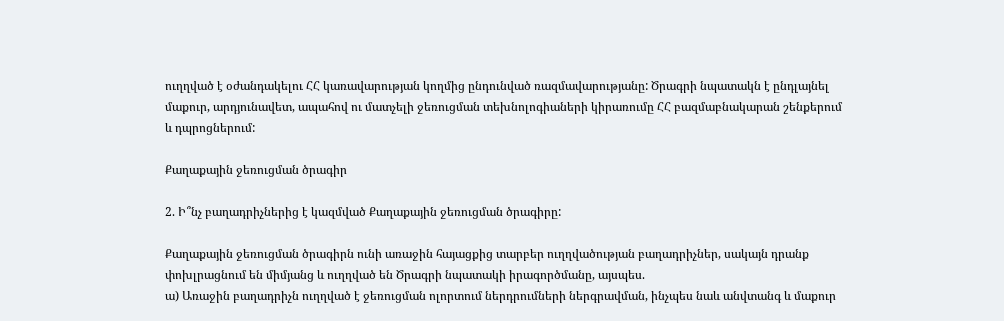ուղղված է օժանդակելու ՀՀ կառավարության կողմից ընդունված ռազմավարությանը: Ծրագրի նպատակն է ընդլայնել մաքուր, արդյունավետ, ապահով ու մատչելի ջեռուցման տեխնոլոգիաների կիրառումը ՀՀ բազմաբնակարան շենքերում և դպրոցներում:

Քաղաքային ջեռուցման ծրագիր

2. Ի՞նչ բաղադրիչներից է կազմված Քաղաքային ջեռուցման ծրագիրը:

Քաղաքային ջեռուցման ծրագիրն ունի առաջին հայացքից տարբեր ուղղվածության բաղադրիչներ, սակայն դրանք փոխլրացնում են միմյանց և ուղղված են Ծրագրի նպատակի իրագործմանը, այսպես.
ա) Առաջին բաղադրիչն ուղղված է ջեռուցման ոլորտում ներդրումների ներգրավման, ինչպես նաև անվտանգ և մաքուր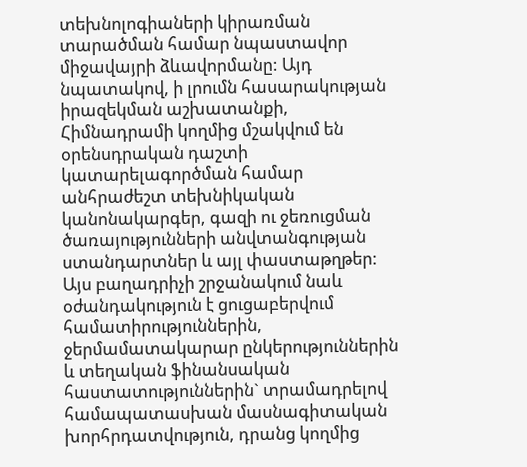տեխնոլոգիաների կիրառման տարածման համար նպաստավոր միջավայրի ձևավորմանը: Այդ նպատակով, ի լրումն հասարակության իրազեկման աշխատանքի, Հիմնադրամի կողմից մշակվում են օրենսդրական դաշտի կատարելագործման համար անհրաժեշտ տեխնիկական կանոնակարգեր, գազի ու ջեռուցման ծառայությունների անվտանգության ստանդարտներ և այլ փաստաթղթեր: Այս բաղադրիչի շրջանակում նաև օժանդակություն է ցուցաբերվում համատիրություններին, ջերմամատակարար ընկերություններին և տեղական ֆինանսական հաստատություններին` տրամադրելով համապատասխան մասնագիտական խորհրդատվություն, դրանց կողմից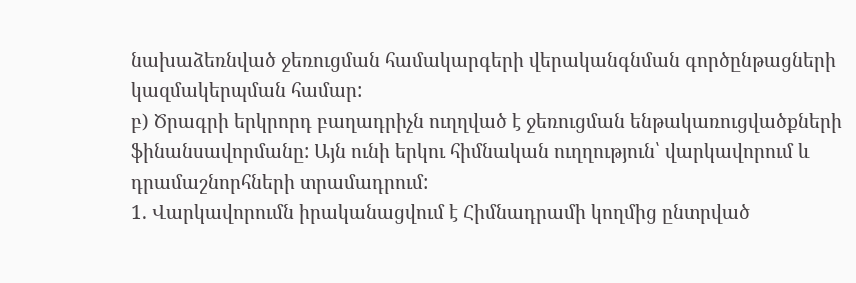նախաձեռնված ջեռուցման համակարգերի վերականգնման գործընթացների կազմակերպման համար:
բ) Ծրագրի երկրորդ բաղադրիչն ուղղված է ջեռուցման ենթակառուցվածքների ֆինանսավորմանը: Այն ունի երկու հիմնական ուղղություն՝ վարկավորում և դրամաշնորհների տրամադրում:
1. Վարկավորումն իրականացվում է Հիմնադրամի կողմից ընտրված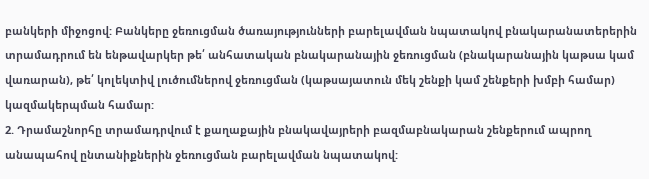բանկերի միջոցով: Բանկերը ջեռուցման ծառայությունների բարելավման նպատակով բնակարանատերերին տրամադրում են ենթավարկեր թե՛ անհատական բնակարանային ջեռուցման (բնակարանային կաթսա կամ վառարան), թե՛ կոլեկտիվ լուծումներով ջեռուցման (կաթսայատուն մեկ շենքի կամ շենքերի խմբի համար) կազմակերպման համար:
2. Դրամաշնորհը տրամադրվում է քաղաքային բնակավայրերի բազմաբնակարան շենքերում ապրող անապահով ընտանիքներին ջեռուցման բարելավման նպատակով: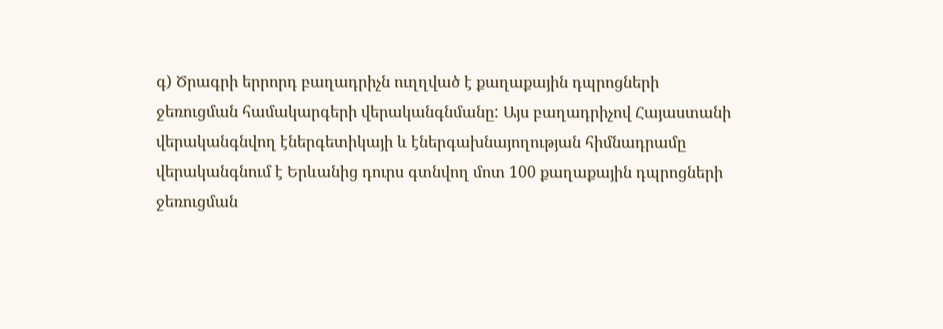գ) Ծրագրի երրորդ բաղադրիչն ուղղված է քաղաքային դպրոցների ջեռուցման համակարգերի վերականգնմանը: Այս բաղադրիչով Հայաստանի վերականգնվող էներգետիկայի և էներգախնայողության հիմնադրամը վերականգնում է Երևանից դուրս գտնվող մոտ 100 քաղաքային դպրոցների ջեռուցման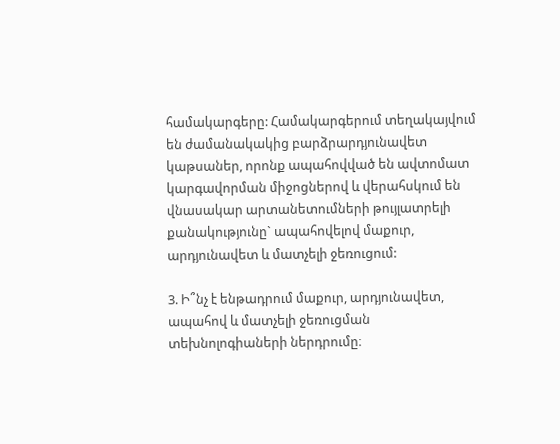համակարգերը: Համակարգերում տեղակայվում են ժամանակակից բարձրարդյունավետ կաթսաներ, որոնք ապահովված են ավտոմատ կարգավորման միջոցներով և վերահսկում են վնասակար արտանետումների թույլատրելի քանակությունը` ապահովելով մաքուր, արդյունավետ և մատչելի ջեռուցում:

3. Ի՞նչ է ենթադրում մաքուր, արդյունավետ, ապահով և մատչելի ջեռուցման տեխնոլոգիաների ներդրումը։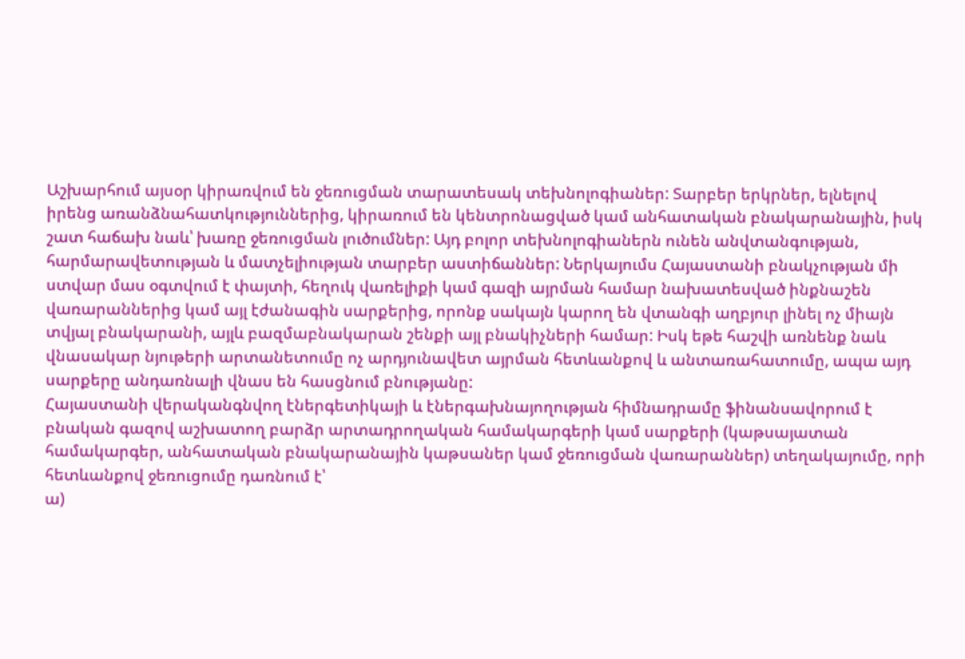Աշխարհում այսօր կիրառվում են ջեռուցման տարատեսակ տեխնոլոգիաներ: Տարբեր երկրներ, ելնելով իրենց առանձնահատկություններից, կիրառում են կենտրոնացված կամ անհատական բնակարանային, իսկ շատ հաճախ նաև՝ խառը ջեռուցման լուծումներ: Այդ բոլոր տեխնոլոգիաներն ունեն անվտանգության, հարմարավետության և մատչելիության տարբեր աստիճաններ: Ներկայումս Հայաստանի բնակչության մի ստվար մաս օգտվում է փայտի, հեղուկ վառելիքի կամ գազի այրման համար նախատեսված ինքնաշեն վառարաններից կամ այլ էժանագին սարքերից, որոնք սակայն կարող են վտանգի աղբյուր լինել ոչ միայն տվյալ բնակարանի, այլև բազմաբնակարան շենքի այլ բնակիչների համար: Իսկ եթե հաշվի առնենք նաև վնասակար նյութերի արտանետումը ոչ արդյունավետ այրման հետևանքով և անտառահատումը, ապա այդ սարքերը անդառնալի վնաս են հասցնում բնությանը:
Հայաստանի վերականգնվող էներգետիկայի և էներգախնայողության հիմնադրամը ֆինանսավորում է բնական գազով աշխատող բարձր արտադրողական համակարգերի կամ սարքերի (կաթսայատան համակարգեր, անհատական բնակարանային կաթսաներ կամ ջեռուցման վառարաններ) տեղակայումը, որի հետևանքով ջեռուցումը դառնում է՝
ա)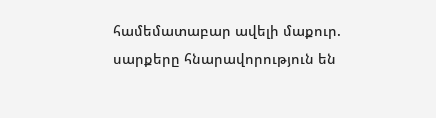համեմատաբար ավելի մաքուր. սարքերը հնարավորություն են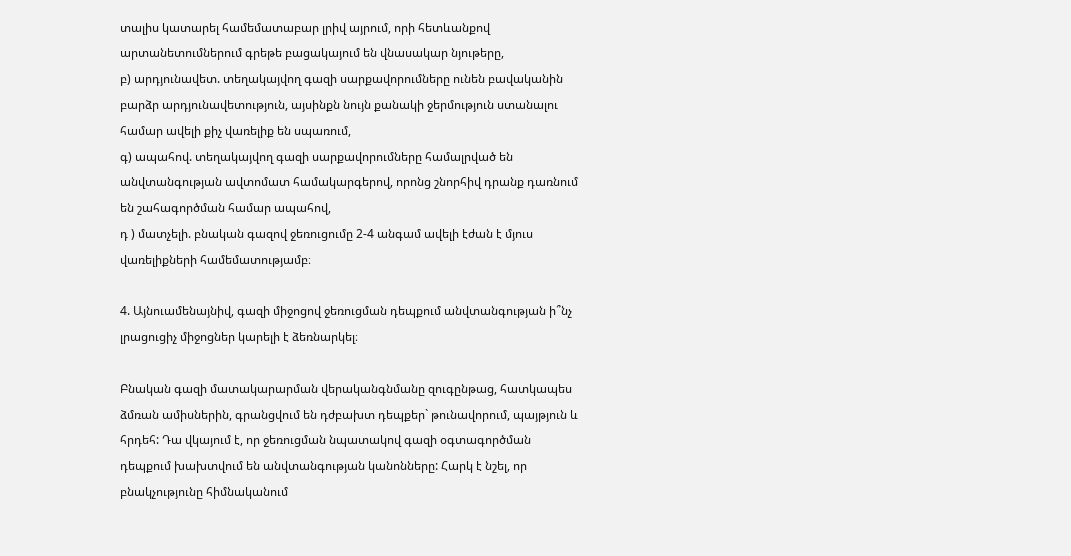տալիս կատարել համեմատաբար լրիվ այրում, որի հետևանքով արտանետումներում գրեթե բացակայում են վնասակար նյութերը,
բ) արդյունավետ. տեղակայվող գազի սարքավորումները ունեն բավականին բարձր արդյունավետություն, այսինքն նույն քանակի ջերմություն ստանալու համար ավելի քիչ վառելիք են սպառում,
գ) ապահով. տեղակայվող գազի սարքավորումները համալրված են անվտանգության ավտոմատ համակարգերով, որոնց շնորհիվ դրանք դառնում են շահագործման համար ապահով,
դ ) մատչելի. բնական գազով ջեռուցումը 2-4 անգամ ավելի էժան է մյուս վառելիքների համեմատությամբ։

4. Այնուամենայնիվ, գազի միջոցով ջեռուցման դեպքում անվտանգության ի՞նչ լրացուցիչ միջոցներ կարելի է ձեռնարկել։

Բնական գազի մատակարարման վերականգնմանը զուգընթաց, հատկապես ձմռան ամիսներին, գրանցվում են դժբախտ դեպքեր` թունավորում, պայթյուն և հրդեհ: Դա վկայում է, որ ջեռուցման նպատակով գազի օգտագործման դեպքում խախտվում են անվտանգության կանոնները: Հարկ է նշել, որ բնակչությունը հիմնականում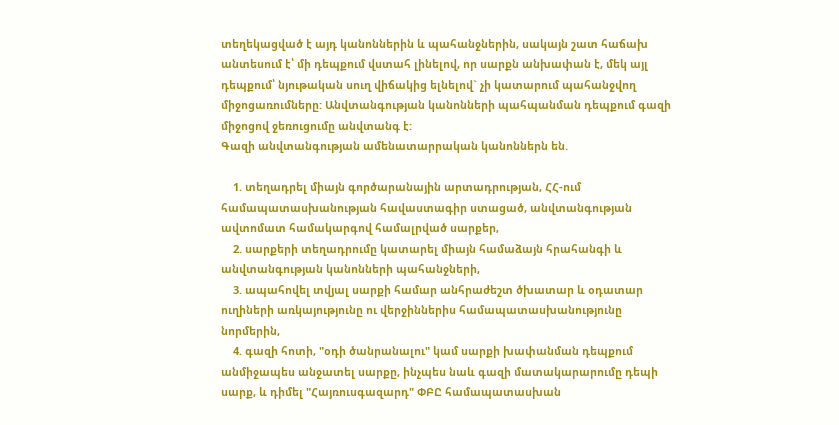տեղեկացված է այդ կանոններին և պահանջներին, սակայն շատ հաճախ անտեսում է՝ մի դեպքում վստահ լինելով, որ սարքն անխափան է, մեկ այլ դեպքում՝ նյութական սուղ վիճակից ելնելով` չի կատարում պահանջվող միջոցառումները: Անվտանգության կանոնների պահպանման դեպքում գազի միջոցով ջեռուցումը անվտանգ է:
Գազի անվտանգության ամենատարրական կանոններն են.

    1. տեղադրել միայն գործարանային արտադրության, ՀՀ-ում համապատասխանության հավաստագիր ստացած, անվտանգության ավտոմատ համակարգով համալրված սարքեր,
    2. սարքերի տեղադրումը կատարել միայն համաձայն հրահանգի և անվտանգության կանոնների պահանջների,
    3. ապահովել տվյալ սարքի համար անհրաժեշտ ծխատար և օդատար ուղիների առկայությունը ու վերջիններիս համապատասխանությունը նորմերին,
    4. գազի հոտի, "օդի ծանրանալու" կամ սարքի խափանման դեպքում անմիջապես անջատել սարքը, ինչպես նաև գազի մատակարարումը դեպի սարք, և դիմել "Հայռուսգազարդ" ՓԲԸ համապատասխան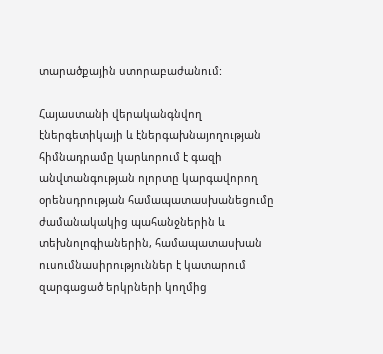տարածքային ստորաբաժանում:

Հայաստանի վերականգնվող էներգետիկայի և էներգախնայողության հիմնադրամը կարևորում է գազի անվտանգության ոլորտը կարգավորող օրենսդրության համապատասխանեցումը ժամանակակից պահանջներին և տեխնոլոգիաներին, համապատասխան ուսումնասիրություններ է կատարում զարգացած երկրների կողմից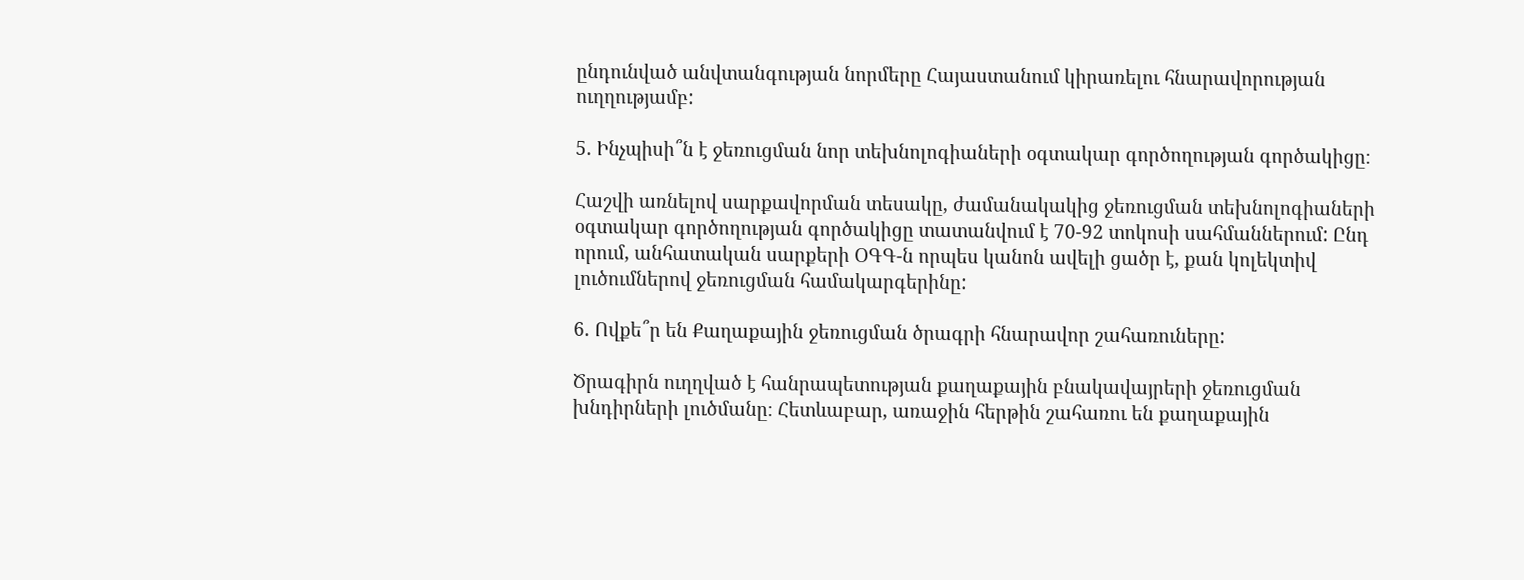ընդունված անվտանգության նորմերը Հայաստանում կիրառելու հնարավորության ուղղությամբ:

5. Ինչպիսի՞ն է ջեռուցման նոր տեխնոլոգիաների օգտակար գործողության գործակիցը։

Հաշվի առնելով սարքավորման տեսակը, ժամանակակից ջեռուցման տեխնոլոգիաների օգտակար գործողության գործակիցը տատանվում է 70-92 տոկոսի սահմաններում: Ընդ որում, անհատական սարքերի ՕԳԳ-ն որպես կանոն ավելի ցածր է, քան կոլեկտիվ լուծումներով ջեռուցման համակարգերինը:

6. Ովքե՞ր են Քաղաքային ջեռուցման ծրագրի հնարավոր շահառուները:

Ծրագիրն ուղղված է հանրապետության քաղաքային բնակավայրերի ջեռուցման խնդիրների լուծմանը։ Հետևաբար, առաջին հերթին շահառու են քաղաքային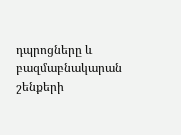դպրոցները և բազմաբնակարան շենքերի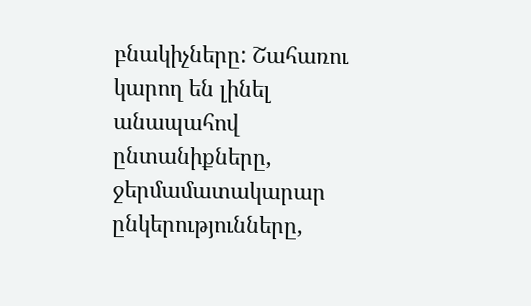բնակիչները: Շահառու կարող են լինել անապահով ընտանիքները, ջերմամատակարար ընկերությունները,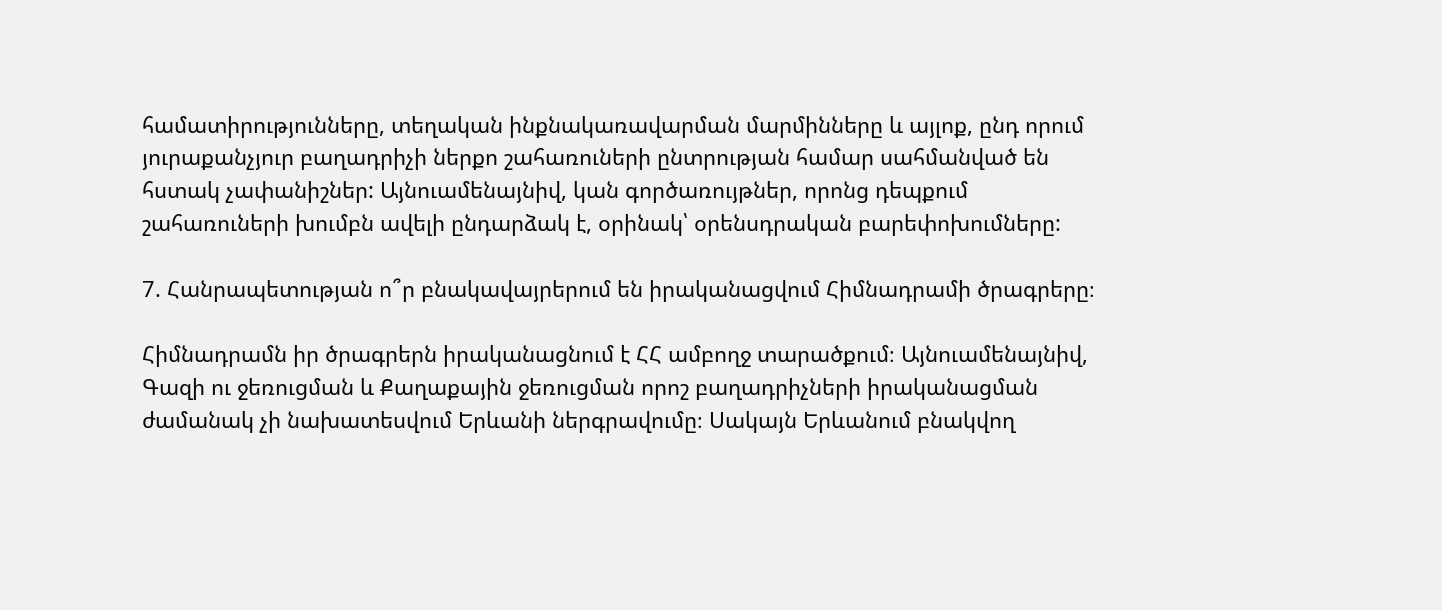համատիրությունները, տեղական ինքնակառավարման մարմինները և այլոք, ընդ որում յուրաքանչյուր բաղադրիչի ներքո շահառուների ընտրության համար սահմանված են հստակ չափանիշներ: Այնուամենայնիվ, կան գործառույթներ, որոնց դեպքում շահառուների խումբն ավելի ընդարձակ է, օրինակ՝ օրենսդրական բարեփոխումները:

7. Հանրապետության ո՞ր բնակավայրերում են իրականացվում Հիմնադրամի ծրագրերը։

Հիմնադրամն իր ծրագրերն իրականացնում է ՀՀ ամբողջ տարածքում։ Այնուամենայնիվ, Գազի ու ջեռուցման և Քաղաքային ջեռուցման որոշ բաղադրիչների իրականացման ժամանակ չի նախատեսվում Երևանի ներգրավումը։ Սակայն Երևանում բնակվող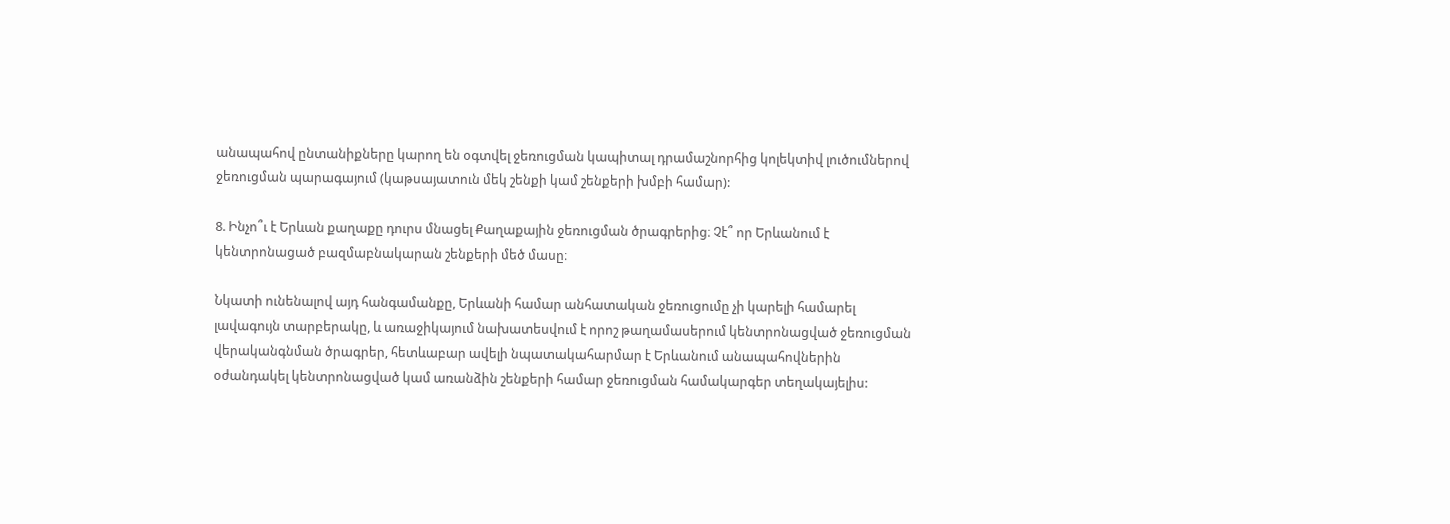անապահով ընտանիքները կարող են օգտվել ջեռուցման կապիտալ դրամաշնորհից կոլեկտիվ լուծումներով ջեռուցման պարագայում (կաթսայատուն մեկ շենքի կամ շենքերի խմբի համար):

8. Ինչո՞ւ է Երևան քաղաքը դուրս մնացել Քաղաքային ջեռուցման ծրագրերից։ Չէ՞ որ Երևանում է կենտրոնացած բազմաբնակարան շենքերի մեծ մասը։

Նկատի ունենալով այդ հանգամանքը, Երևանի համար անհատական ջեռուցումը չի կարելի համարել լավագույն տարբերակը, և առաջիկայում նախատեսվում է որոշ թաղամասերում կենտրոնացված ջեռուցման վերականգնման ծրագրեր, հետևաբար ավելի նպատակահարմար է Երևանում անապահովներին օժանդակել կենտրոնացված կամ առանձին շենքերի համար ջեռուցման համակարգեր տեղակայելիս: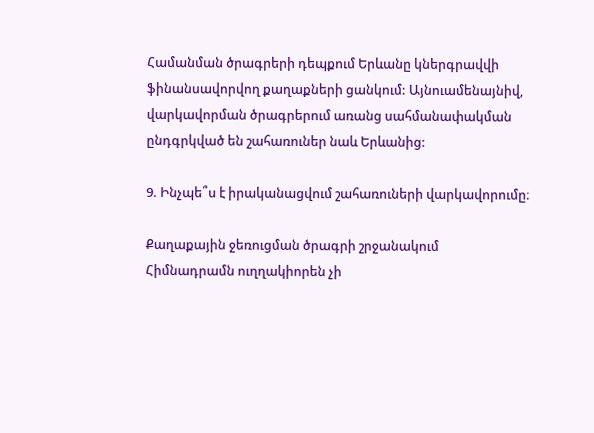Համանման ծրագրերի դեպքում Երևանը կներգրավվի ֆինանսավորվող քաղաքների ցանկում: Այնուամենայնիվ, վարկավորման ծրագրերում առանց սահմանափակման ընդգրկված են շահառուներ նաև Երևանից:

9. Ինչպե՞ս է իրականացվում շահառուների վարկավորումը։

Քաղաքային ջեռուցման ծրագրի շրջանակում Հիմնադրամն ուղղակիորեն չի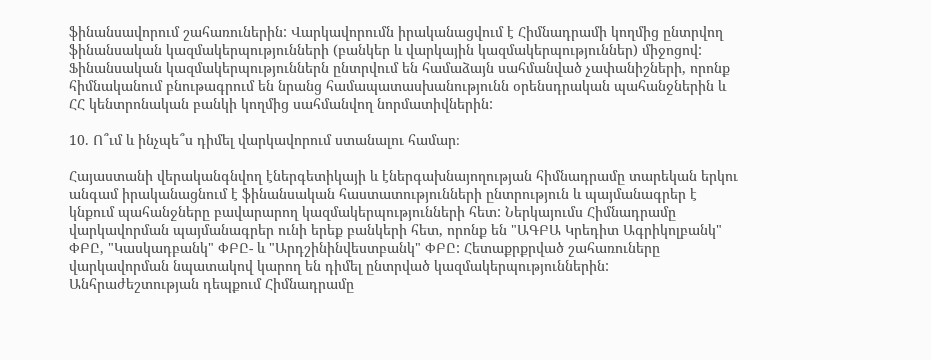ֆինանսավորում շահառուներին: Վարկավորումն իրականացվում է Հիմնադրամի կողմից ընտրվող ֆինանսական կազմակերպությունների (բանկեր և վարկային կազմակերպություններ) միջոցով: Ֆինանսական կազմակերպություններն ընտրվում են համաձայն սահմանված չափանիշների, որոնք հիմնականում բնութագրում են նրանց համապատասխանությունն օրենսդրական պահանջներին և ՀՀ կենտրոնական բանկի կողմից սահմանվող նորմատիվներին:

10. Ո՞ւմ և ինչպե՞ս դիմել վարկավորում ստանալու համար։

Հայաստանի վերականգնվող էներգետիկայի և էներգախնայողության հիմնադրամը տարեկան երկու անգամ իրականացնում է ֆինանսական հաստատությունների ընտրություն և պայմանագրեր է կնքում պահանջները բավարարող կազմակերպությունների հետ: Ներկայումս Հիմնադրամը վարկավորման պայմանագրեր ունի երեք բանկերի հետ, որոնք են "ԱԳԲԱ Կրեդիտ Ագրիկոլբանկ" ՓԲԸ, "Կասկադբանկ" ՓԲԸ- և "Արդշինինվեստբանկ" ՓԲԸ: Հետաքրքրված շահառուները վարկավորման նպատակով կարող են դիմել ընտրված կազմակերպություններին:
Անհրաժեշտության դեպքում Հիմնադրամը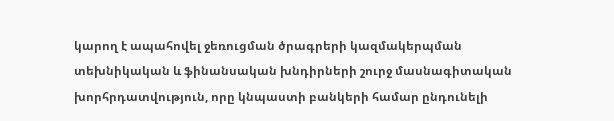կարող է ապահովել ջեռուցման ծրագրերի կազմակերպման տեխնիկական և ֆինանսական խնդիրների շուրջ մասնագիտական խորհրդատվություն, որը կնպաստի բանկերի համար ընդունելի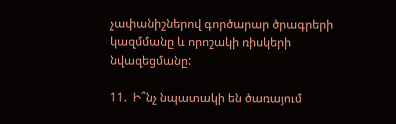չափանիշներով գործարար ծրագրերի կազմմանը և որոշակի ռիսկերի նվազեցմանը:

11.  Ի՞նչ նպատակի են ծառայում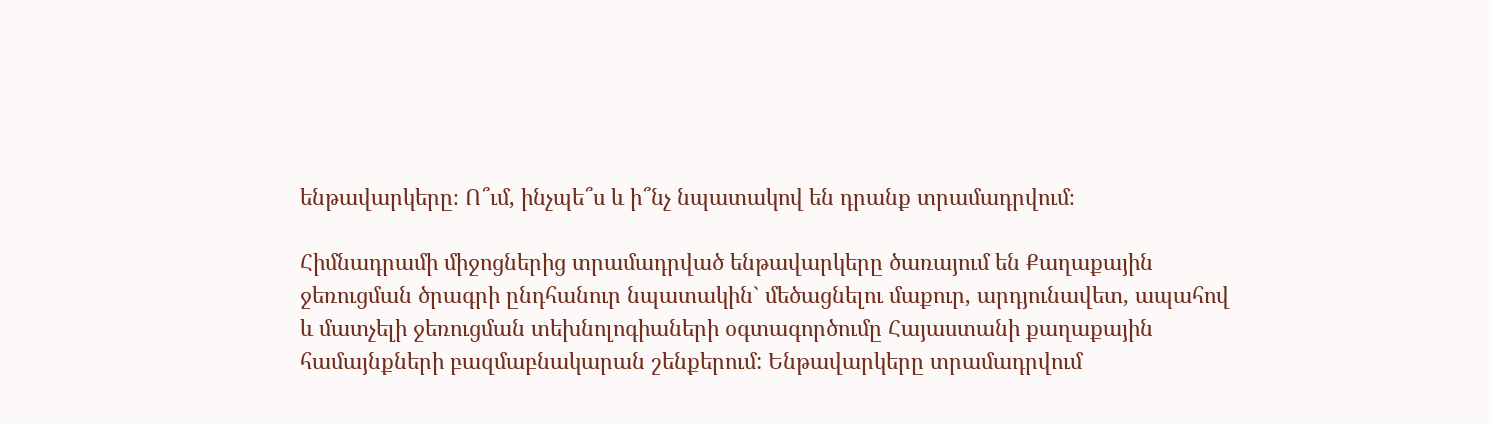ենթավարկերը։ Ո՞ւմ, ինչպե՞ս և ի՞նչ նպատակով են դրանք տրամադրվում։

Հիմնադրամի միջոցներից տրամադրված ենթավարկերը ծառայում են Քաղաքային ջեռուցման ծրագրի ընդհանուր նպատակին` մեծացնելու մաքուր, արդյունավետ, ապահով և մատչելի ջեռուցման տեխնոլոգիաների օգտագործումը Հայաստանի քաղաքային համայնքների բազմաբնակարան շենքերում: Ենթավարկերը տրամադրվում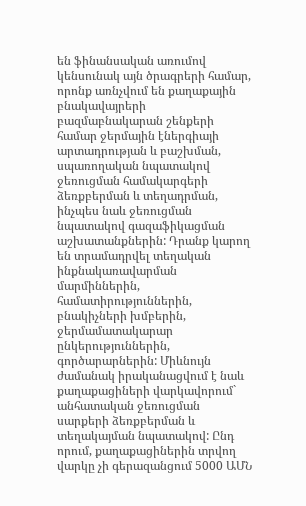են ֆինանսական առումով կենսունակ այն ծրագրերի համար, որոնք առնչվում են քաղաքային բնակավայրերի բազմաբնակարան շենքերի համար ջերմային էներգիայի արտադրության և բաշխման, սպառողական նպատակով ջեռուցման համակարգերի ձեռքբերման և տեղադրման, ինչպես նաև ջեռուցման նպատակով գազաֆիկացման աշխատանքներին: Դրանք կարող են տրամադրվել տեղական ինքնակառավարման մարմիններին, համատիրություններին, բնակիչների խմբերին, ջերմամատակարար ընկերություններին, գործարարներին: Միևնույն ժամանակ իրականացվում է նաև քաղաքացիների վարկավորում` անհատական ջեռուցման սարքերի ձեռքբերման և տեղակայման նպատակով: Ընդ որում, քաղաքացիներին տրվող վարկը չի գերազանցում 5000 ԱՄՆ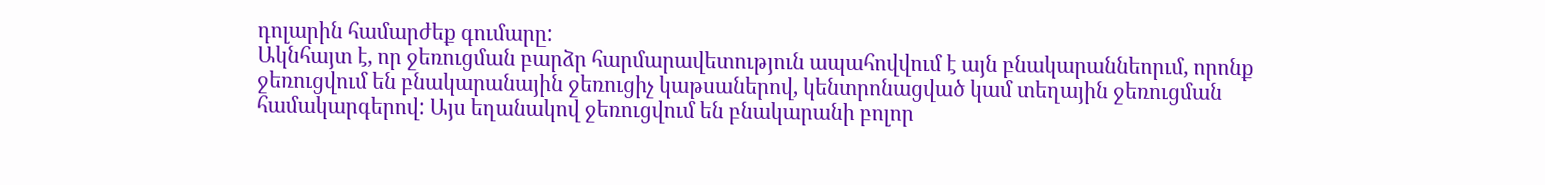դոլարին համարժեք գումարը:
Ակնհայտ է, որ ջեռուցման բարձր հարմարավետություն ապահովվում է այն բնակարաննեորւմ, որոնք ջեռուցվում են բնակարանային ջեռուցիչ կաթսաներով, կենտրոնացված կամ տեղային ջեռուցման համակարգերով: Այս եղանակով ջեռուցվում են բնակարանի բոլոր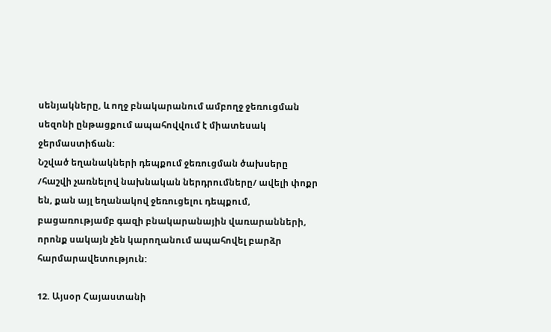սենյակները, և ողջ բնակարանում ամբողջ ջեռուցման սեզոնի ընթացքում ապահովվում է միատեսակ ջերմաստիճան:
Նշված եղանակների դեպքում ջեռուցման ծախսերը /հաշվի չառնելով նախնական ներդրումները/ ավելի փոքր են, քան այլ եղանակով ջեռուցելու դեպքում, բացառությամբ գազի բնակարանային վառարանների, որոնք սակայն չեն կարողանում ապահովել բարձր հարմարավետություն:

12. Այսօր Հայաստանի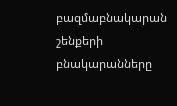բազմաբնակարան շենքերի բնակարանները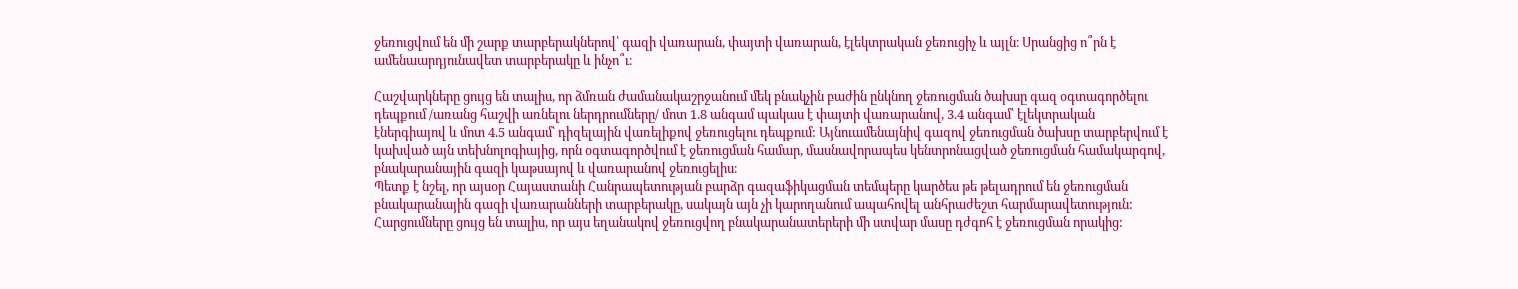ջեռուցվում են մի շարք տարբերակներով՝ գազի վառարան, փայտի վառարան, էլեկտրական ջեռուցիչ և այլն։ Սրանցից ո՞րն է ամենաարդյունավետ տարբերակը և ինչո՞ւ։

Հաշվարկները ցույց են տալիս, որ ձմռան ժամանակաշրջանում մեկ բնակչին բաժին ընկնող ջեռուցման ծախսը գազ օգտագործելու դեպքում /առանց հաշվի առնելու ներդրումները/ մոտ 1.8 անգամ պակաս է փայտի վառարանով, 3.4 անգամ՝ էլեկտրական էներգիայով և մոտ 4.5 անգամ՝ դիզելային վառելիքով ջեռուցելու դեպքում: Այնուամենայնիվ գազով ջեռուցման ծախսը տարբերվում է կախված այն տեխնոլոգիայից, որն օգտագործվում է ջեռուցման համար, մասնավորապես կենտրոնացված ջեռուցման համակարգով, բնակարանային գազի կաթսայով և վառարանով ջեռուցելիս։
Պետք է նշել, որ այսօր Հայաստանի Հանրապետության բարձր գազաֆիկացման տեմպերը կարծես թե թելադրում են ջեռուցման բնակարանային գազի վառարանների տարբերակը, սակայն այն չի կարողանում ապահովել անհրաժեշտ հարմարավետություն: Հարցումները ցույց են տալիս, որ այս եղանակով ջեռուցվող բնակարանատերերի մի ստվար մասը դժգոհ է ջեռուցման որակից: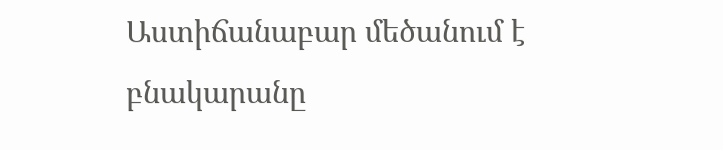Աստիճանաբար մեծանում է բնակարանը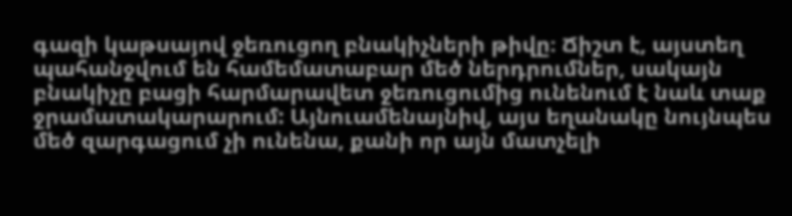գազի կաթսայով ջեռուցող բնակիչների թիվը։ Ճիշտ է, այստեղ պահանջվում են համեմատաբար մեծ ներդրումներ, սակայն բնակիչը բացի հարմարավետ ջեռուցումից ունենում է նաև տաք ջրամատակարարում: Այնուամենայնիվ, այս եղանակը նույնպես մեծ զարգացում չի ունենա, քանի որ այն մատչելի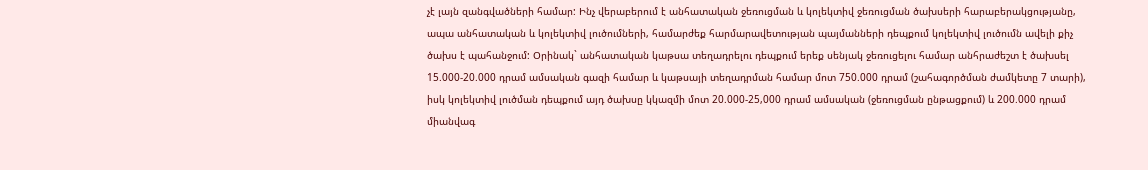չէ լայն զանգվածների համար: Ինչ վերաբերում է անհատական ջեռուցման և կոլեկտիվ ջեռուցման ծախսերի հարաբերակցությանը, ապա անհատական և կոլեկտիվ լուծումների, համարժեք հարմարավետության պայմանների դեպքում կոլեկտիվ լուծումն ավելի քիչ ծախս է պահանջում: Օրինակ` անհատական կաթսա տեղադրելու դեպքում երեք սենյակ ջեռուցելու համար անհրաժեշտ է ծախսել 15.000-20.000 դրամ ամսական գազի համար և կաթսայի տեղադրման համար մոտ 750.000 դրամ (շահագործման ժամկետը 7 տարի), իսկ կոլեկտիվ լուծման դեպքում այդ ծախսը կկազմի մոտ 20.000-25,000 դրամ ամսական (ջեռուցման ընթացքում) և 200.000 դրամ միանվագ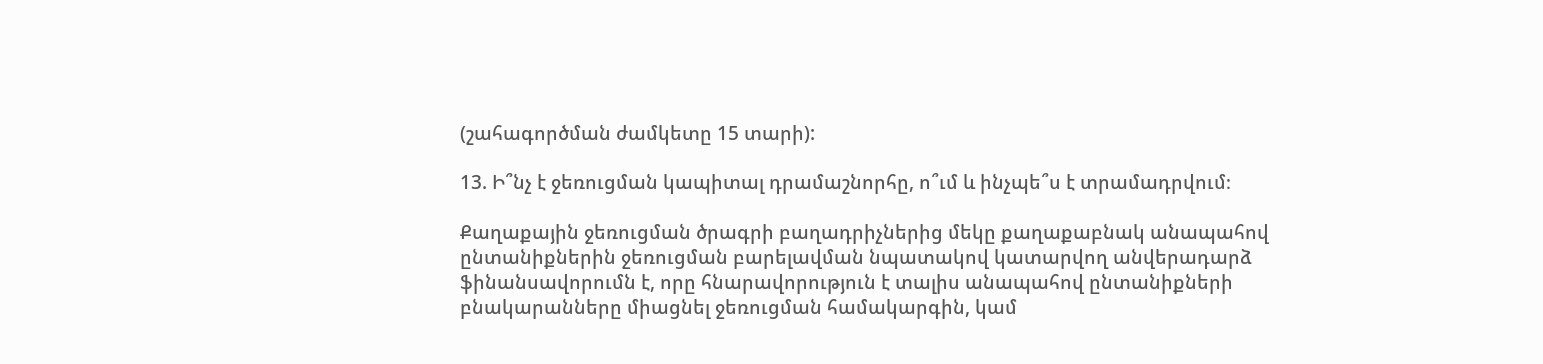(շահագործման ժամկետը 15 տարի):

13. Ի՞նչ է ջեռուցման կապիտալ դրամաշնորհը, ո՞ւմ և ինչպե՞ս է տրամադրվում։

Քաղաքային ջեռուցման ծրագրի բաղադրիչներից մեկը քաղաքաբնակ անապահով ընտանիքներին ջեռուցման բարելավման նպատակով կատարվող անվերադարձ ֆինանսավորումն է, որը հնարավորություն է տալիս անապահով ընտանիքների բնակարանները միացնել ջեռուցման համակարգին, կամ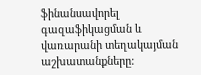ֆինանսավորել գազաֆիկացման և վառարանի տեղակայման աշխատանքները: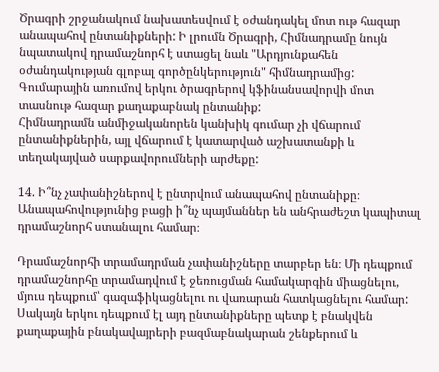Ծրագրի շրջանակում նախատեսվում է օժանդակել մոտ ութ հազար անապահով ընտանիքների: Ի լրումն Ծրագրի, Հիմնադրամը նույն նպատակով դրամաշնորհ է ստացել նաև "Արդյունքահեն օժանդակության գլոբալ գործընկերություն" հիմնադրամից: Գումարային առումով երկու ծրագրերով կֆինանսավորվի մոտ տասնութ հազար քաղաքաբնակ ընտանիք:
Հիմնադրամն անմիջականորեն կանխիկ գումար չի վճարում ընտանիքներին, այլ վճարում է կատարված աշխատանքի և տեղակայված սարքավորումների արժեքը:

14. Ի՞նչ չափանիշներով է ընտրվում անապահով ընտանիքը։ Անապահովությունից բացի ի՞նչ պայմաններ են անհրաժեշտ կապիտալ դրամաշնորհ ստանալու համար։

Դրամաշնորհի տրամադրման չափանիշները տարբեր են։ Մի դեպքում դրամաշնորհը տրամադվում է ջեռուցման համակարգին միացնելու, մյուս դեպքում՝ գազաֆիկացնելու ու վառարան հատկացնելու համար: Սակայն երկու դեպքում էլ այդ ընտանիքները պետք է բնակվեն քաղաքային բնակավայրերի բազմաբնակարան շենքերում և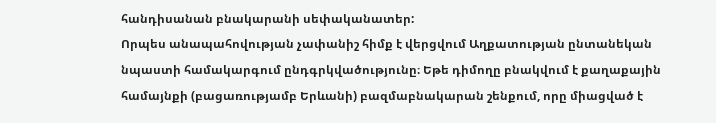հանդիսանան բնակարանի սեփականատեր:
Որպես անապահովության չափանիշ հիմք է վերցվում Աղքատության ընտանեկան նպաստի համակարգում ընդգրկվածությունը։ Եթե դիմողը բնակվում է քաղաքային համայնքի (բացառությամբ Երևանի) բազմաբնակարան շենքում, որը միացված է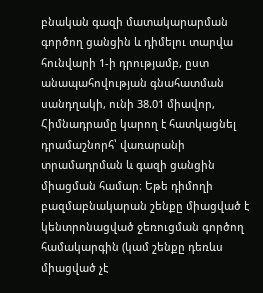բնական գազի մատակարարման գործող ցանցին և դիմելու տարվա հունվարի 1-ի դրությամբ, ըստ անապահովության գնահատման սանդղակի, ունի 38.01 միավոր, Հիմնադրամը կարող է հատկացնել դրամաշնորհ՝ վառարանի տրամադրման և գազի ցանցին միացման համար։ Եթե դիմողի բազմաբնակարան շենքը միացված է կենտրոնացված ջեռուցման գործող համակարգին (կամ շենքը դեռևս միացված չէ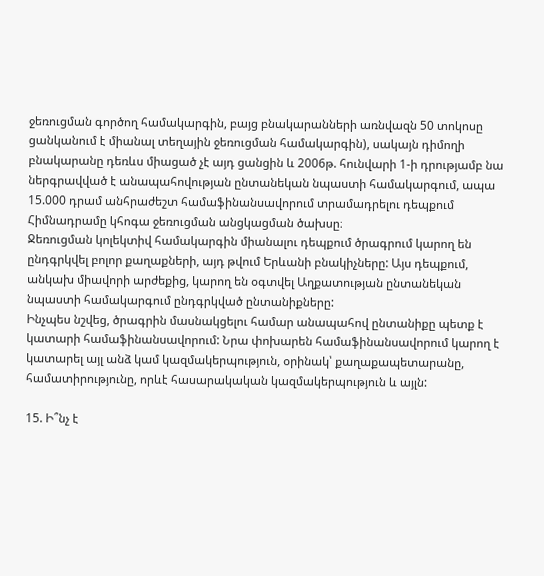ջեռուցման գործող համակարգին, բայց բնակարանների առնվազն 50 տոկոսը ցանկանում է միանալ տեղային ջեռուցման համակարգին), սակայն դիմողի բնակարանը դեռևս միացած չէ այդ ցանցին և 2006թ. հունվարի 1-ի դրությամբ նա ներգրավված է անապահովության ընտանեկան նպաստի համակարգում, ապա 15.000 դրամ անհրաժեշտ համաֆինանսավորում տրամադրելու դեպքում Հիմնադրամը կհոգա ջեռուցման անցկացման ծախսը։
Ջեռուցման կոլեկտիվ համակարգին միանալու դեպքում ծրագրում կարող են ընդգրկվել բոլոր քաղաքների, այդ թվում Երևանի բնակիչները: Այս դեպքում, անկախ միավորի արժեքից, կարող են օգտվել Աղքատության ընտանեկան նպաստի համակարգում ընդգրկված ընտանիքները:
Ինչպես նշվեց, ծրագրին մասնակցելու համար անապահով ընտանիքը պետք է կատարի համաֆինանսավորում: Նրա փոխարեն համաֆինանսավորում կարող է կատարել այլ անձ կամ կազմակերպություն, օրինակ՝ քաղաքապետարանը, համատիրությունը, որևէ հասարակական կազմակերպություն և այլն:

15. Ի՞նչ է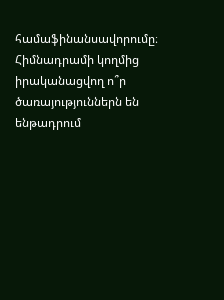համաֆինանսավորումը։ Հիմնադրամի կողմից իրականացվող ո՞ր ծառայություններն են ենթադրում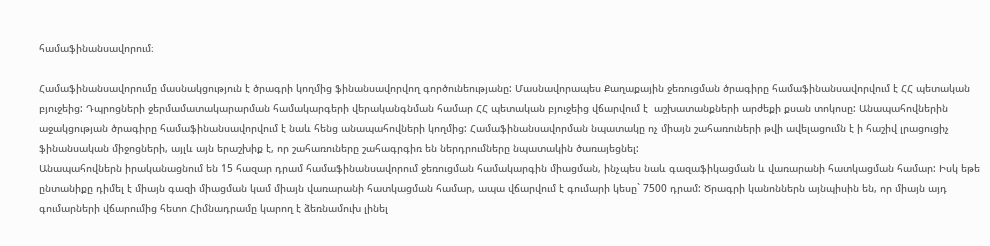համաֆինանսավորում։

Համաֆինանսավորումը մասնակցություն է ծրագրի կողմից ֆինանսավորվող գործունեությանը: Մասնավորապես Քաղաքային ջեռուցման ծրագիրը համաֆինանսավորվում է ՀՀ պետական բյուջեից: Դպրոցների ջերմամատակարարման համակարգերի վերականգնման համար ՀՀ պետական բյուջեից վճարվում է  աշխատանքների արժեքի քսան տոկոսը: Անապահովներին աջակցության ծրագիրը համաֆինանսավորվում է նաև հենց անապահովների կողմից: Համաֆինանսավորման նպատակը ոչ միայն շահառուների թվի ավելացումն է ի հաշիվ լրացուցիչ ֆինանսական միջոցների, այլև այն երաշխիք է, որ շահառուները շահագրգիռ են ներդրումները նպատակին ծառայեցնել:
Անապահովներն իրականացնում են 15 հազար դրամ համաֆինանսավորում ջեռուցման համակարգին միացման, ինչպես նաև գազաֆիկացման և վառարանի հատկացման համար: Իսկ եթե ընտանիքը դիմել է միայն գազի միացման կամ միայն վառարանի հատկացման համար, ապա վճարվում է գումարի կեսը` 7500 դրամ: Ծրագրի կանոններն այնպիսին են, որ միայն այդ գումարների վճարումից հետո Հիմնադրամը կարող է ձեռնամուխ լինել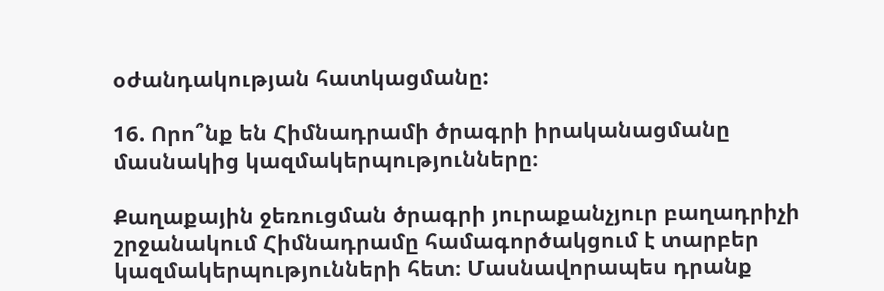օժանդակության հատկացմանը:

16. Որո՞նք են Հիմնադրամի ծրագրի իրականացմանը մասնակից կազմակերպությունները։

Քաղաքային ջեռուցման ծրագրի յուրաքանչյուր բաղադրիչի շրջանակում Հիմնադրամը համագործակցում է տարբեր կազմակերպությունների հետ։ Մասնավորապես դրանք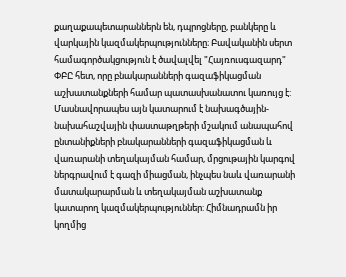քաղաքապետարաններն են, դպրոցները, բանկերը և վարկային կազմակերպությունները։ Բավականին սերտ համագործակցություն է ծավալվել "Հայռուսգազարդ" ՓԲԸ հետ, որը բնակարանների գազաֆիկացման աշխատանքների համար պատասխանատու կառույց է: Մասնավորապես այն կատարում է նախագծային-նախահաշվային փաստաթղթերի մշակում անապահով ընտանիքների բնակարանների գազաֆիկացման և վառարանի տեղակայման համար, մրցութային կարգով ներգրավում է գազի միացման, ինչպես նաև վառարանի մատակարարման և տեղակայման աշխատանք կատարող կազմակերպություններ: Հիմնադրամն իր կողմից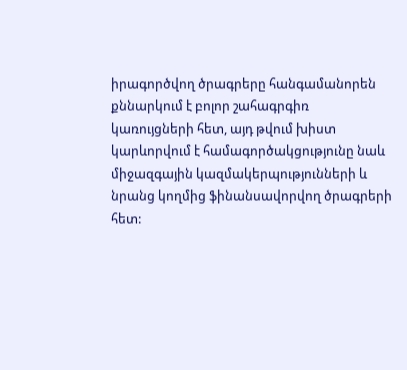իրագործվող ծրագրերը հանգամանորեն քննարկում է բոլոր շահագրգիռ կառույցների հետ, այդ թվում խիստ կարևորվում է համագործակցությունը նաև միջազգային կազմակերպությունների և նրանց կողմից ֆինանսավորվող ծրագրերի հետ: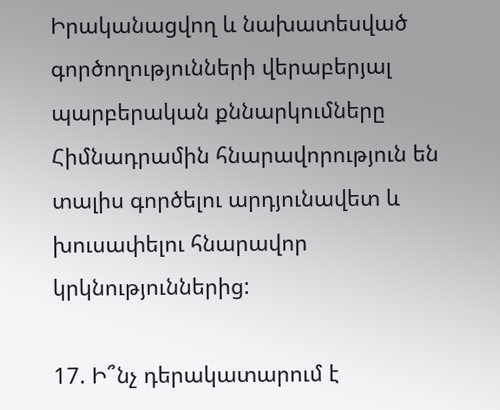Իրականացվող և նախատեսված գործողությունների վերաբերյալ պարբերական քննարկումները Հիմնադրամին հնարավորություն են տալիս գործելու արդյունավետ և խուսափելու հնարավոր կրկնություններից:

17. Ի՞նչ դերակատարում է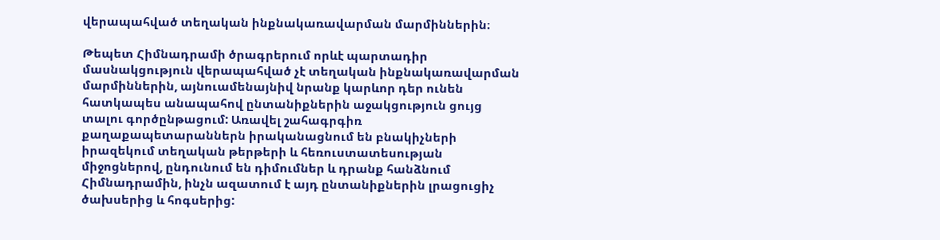վերապահված տեղական ինքնակառավարման մարմիններին։

Թեպետ Հիմնադրամի ծրագրերում որևէ պարտադիր մասնակցություն վերապահված չէ տեղական ինքնակառավարման մարմիններին, այնուամենայնիվ նրանք կարևոր դեր ունեն հատկապես անապահով ընտանիքներին աջակցություն ցույց տալու գործընթացում: Առավել շահագրգիռ քաղաքապետարաններն իրականացնում են բնակիչների իրազեկում տեղական թերթերի և հեռուստատեսության միջոցներով, ընդունում են դիմումներ և դրանք հանձնում Հիմնադրամին, ինչն ազատում է այդ ընտանիքներին լրացուցիչ ծախսերից և հոգսերից: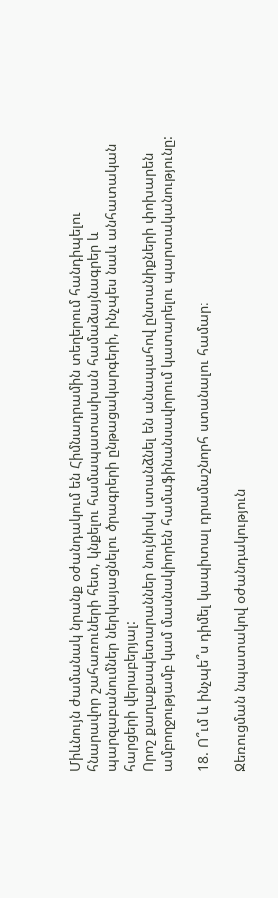Միևնույն ժամանակ նրանք օժանդակում են Հիմնադրամին տեղերում հանդիպելու հնարավոր շահառուների հետ, կնքելու համապատասխան համաձայնագրեր և պարզաբանումներ ներկայացնելու ծրագրերի ընթացակարգերի, ինչպես նաև անհատական հարցերի վերաբերյալ:
Որոշ քաղաքապետարաններ նույնիսկ ստանձնել են անապահով ընտանիքների փոխարեն ամբողջությամբ կամ մասնակիորեն համաֆինանսավորում կատարելու պարտականությունը:

18. Ո՞ւմ և ինչպե՞ս դիմել կապիտալ դրամաշնորհ ստանալու համար։

Ջեռուցման նպատակով օժանդակություն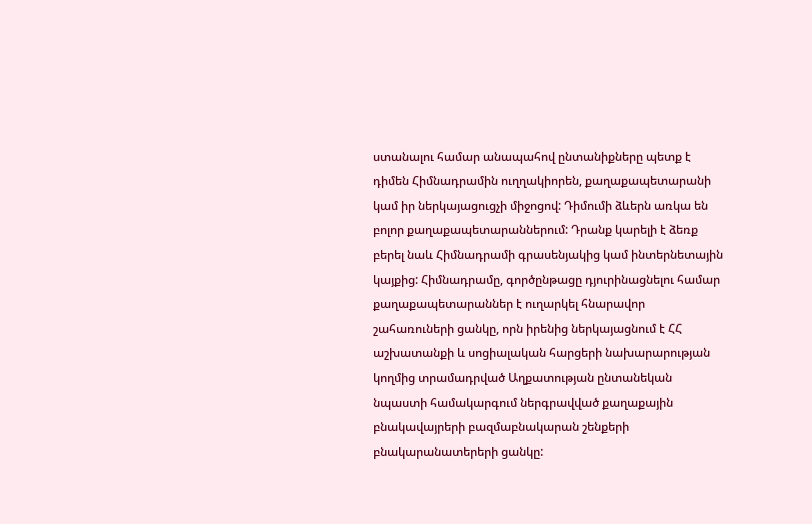ստանալու համար անապահով ընտանիքները պետք է դիմեն Հիմնադրամին ուղղակիորեն, քաղաքապետարանի կամ իր ներկայացուցչի միջոցով: Դիմումի ձևերն առկա են բոլոր քաղաքապետարաններում: Դրանք կարելի է ձեռք բերել նաև Հիմնադրամի գրասենյակից կամ ինտերնետային կայքից: Հիմնադրամը, գործընթացը դյուրինացնելու համար քաղաքապետարաններ է ուղարկել հնարավոր շահառուների ցանկը, որն իրենից ներկայացնում է ՀՀ աշխատանքի և սոցիալական հարցերի նախարարության կողմից տրամադրված Աղքատության ընտանեկան նպաստի համակարգում ներգրավված քաղաքային բնակավայրերի բազմաբնակարան շենքերի բնակարանատերերի ցանկը: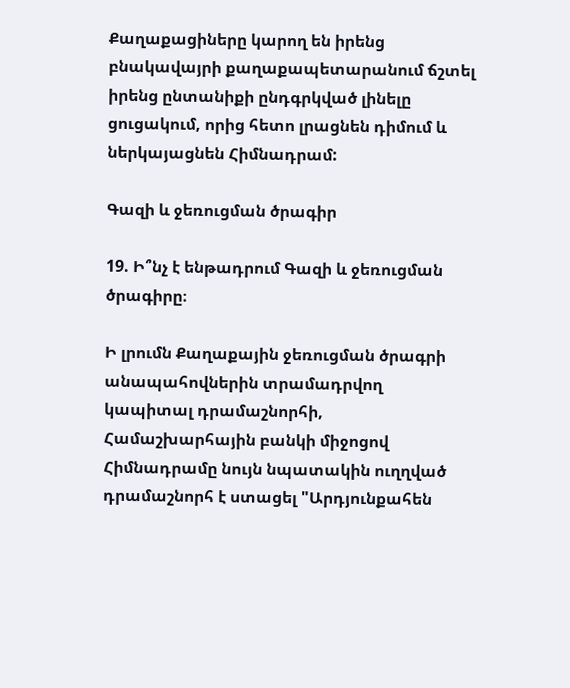Քաղաքացիները կարող են իրենց բնակավայրի քաղաքապետարանում ճշտել իրենց ընտանիքի ընդգրկված լինելը ցուցակում, որից հետո լրացնեն դիմում և ներկայացնեն Հիմնադրամ:

Գազի և ջեռուցման ծրագիր

19. Ի՞նչ է ենթադրում Գազի և ջեռուցման ծրագիրը։

Ի լրումն Քաղաքային ջեռուցման ծրագրի անապահովներին տրամադրվող կապիտալ դրամաշնորհի, Համաշխարհային բանկի միջոցով Հիմնադրամը նույն նպատակին ուղղված դրամաշնորհ է ստացել "Արդյունքահեն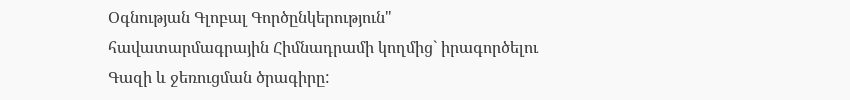Օգնության Գլոբալ Գործընկերություն" հավատարմագրային Հիմնադրամի կողմից` իրագործելու Գազի և ջեռուցման ծրագիրը: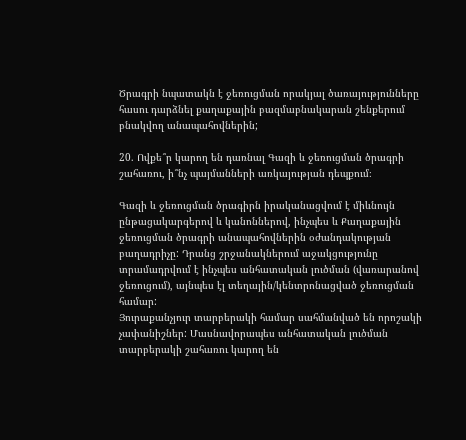Ծրագրի նպատակն է ջեռուցման որակյալ ծառայությունները հասու դարձնել քաղաքային բազմաբնակարան շենքերում բնակվող անապահովներին;

20. Ովքե՞ր կարող են դառնալ Գազի և ջեռուցման ծրագրի շահառու, ի՞նչ պայմանների առկայության դեպքում։

Գազի և ջեռուցման ծրագիրն իրականացվում է միևնույն ընթացակարգերով և կանոններով, ինչպես և Քաղաքային ջեռուցման ծրագրի անապահովներին օժանդակության բաղադրիչը: Դրանց շրջանակներում աջակցությունը տրամադրվում է ինչպես անհատական լուծման (վառարանով ջեռուցում), այնպես էլ տեղային/կենտրոնացված ջեռուցման համար:
Յուրաքանչյուր տարբերակի համար սահմանված են որոշակի չափանիշներ: Մասնավորապես անհատական լուծման տարբերակի շահառու կարող են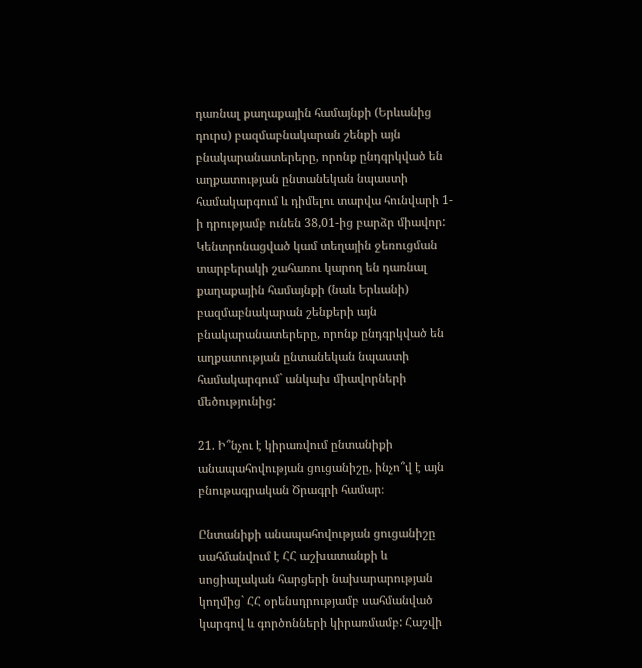դառնալ քաղաքային համայնքի (Երևանից դուրս) բազմաբնակարան շենքի այն բնակարանատերերը, որոնք ընդգրկված են աղքատության ընտանեկան նպաստի համակարգում և դիմելու տարվա հունվարի 1-ի դրությամբ ունեն 38,01-ից բարձր միավոր: Կենտրոնացված կամ տեղային ջեռուցման տարբերակի շահառու կարող են դառնալ քաղաքային համայնքի (նաև Երևանի) բազմաբնակարան շենքերի այն բնակարանատերերը, որոնք ընդգրկված են աղքատության ընտանեկան նպաստի համակարգում` անկախ միավորների մեծությունից:

21. Ի՞նչու է կիրառվում ընտանիքի անապահովության ցուցանիշը, ինչո՞վ է այն բնութագրական Ծրագրի համար։

Ընտանիքի անապահովության ցուցանիշը սահմանվում է ՀՀ աշխատանքի և սոցիալական հարցերի նախարարության կողմից` ՀՀ օրենսդրությամբ սահմանված կարգով և գործոնների կիրառմամբ: Հաշվի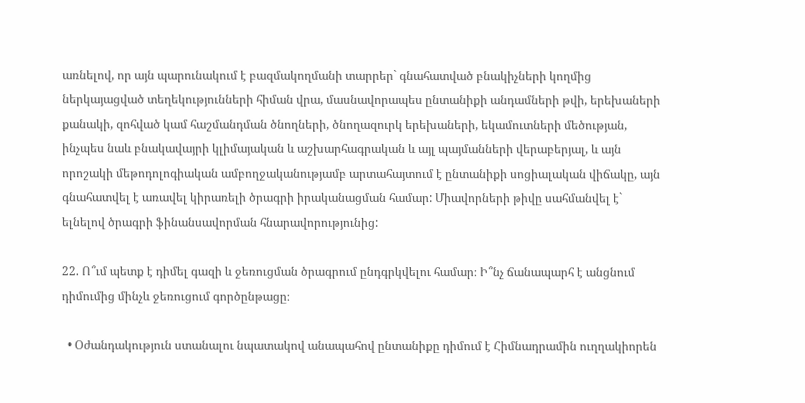առնելով, որ այն պարունակում է բազմակողմանի տարրեր` գնահատված բնակիչների կողմից ներկայացված տեղեկությունների հիման վրա, մասնավորապես ընտանիքի անդամների թվի, երեխաների քանակի, զոհված կամ հաշմանդման ծնողների, ծնողազուրկ երեխաների, եկամուտների մեծության, ինչպես նաև բնակավայրի կլիմայական և աշխարհագրական և այլ պայմանների վերաբերյալ, և այն որոշակի մեթոդոլոգիական ամբողջականությամբ արտահայտում է ընտանիքի սոցիալական վիճակը, այն գնահատվել է առավել կիրառելի ծրագրի իրականացման համար: Միավորների թիվը սահմանվել է` ելնելով ծրագրի ֆինանսավորման հնարավորությունից:

22. Ո՞ւմ պետք է դիմել գազի և ջեռուցման ծրագրում ընդգրկվելու համար։ Ի՞նչ ճանապարհ է անցնում դիմումից մինչև ջեռուցում գործընթացը։

  • Օժանդակություն ստանալու նպատակով անապահով ընտանիքը դիմում է Հիմնադրամին ուղղակիորեն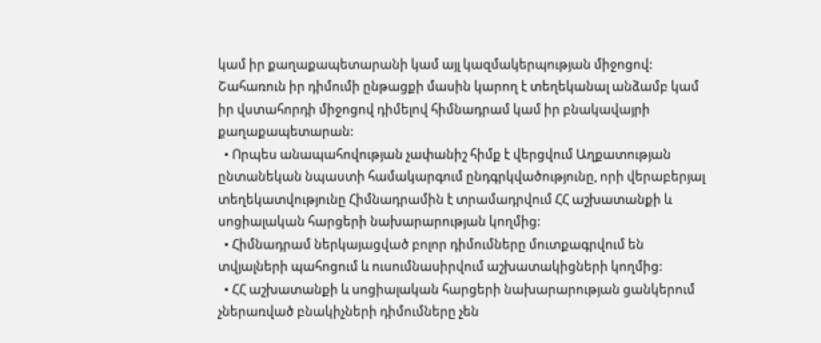կամ իր քաղաքապետարանի կամ այլ կազմակերպության միջոցով: Շահառուն իր դիմումի ընթացքի մասին կարող է տեղեկանալ անձամբ կամ իր վստահորդի միջոցով դիմելով հիմնադրամ կամ իր բնակավայրի քաղաքապետարան:
  • Որպես անապահովության չափանիշ հիմք է վերցվում Աղքատության ընտանեկան նպաստի համակարգում ընդգրկվածությունը, որի վերաբերյալ տեղեկատվությունը Հիմնադրամին է տրամադրվում ՀՀ աշխատանքի և սոցիալական հարցերի նախարարության կողմից:
  • Հիմնադրամ ներկայացված բոլոր դիմումները մուտքագրվում են տվյալների պահոցում և ուսումնասիրվում աշխատակիցների կողմից:
  • ՀՀ աշխատանքի և սոցիալական հարցերի նախարարության ցանկերում չներառված բնակիչների դիմումները չեն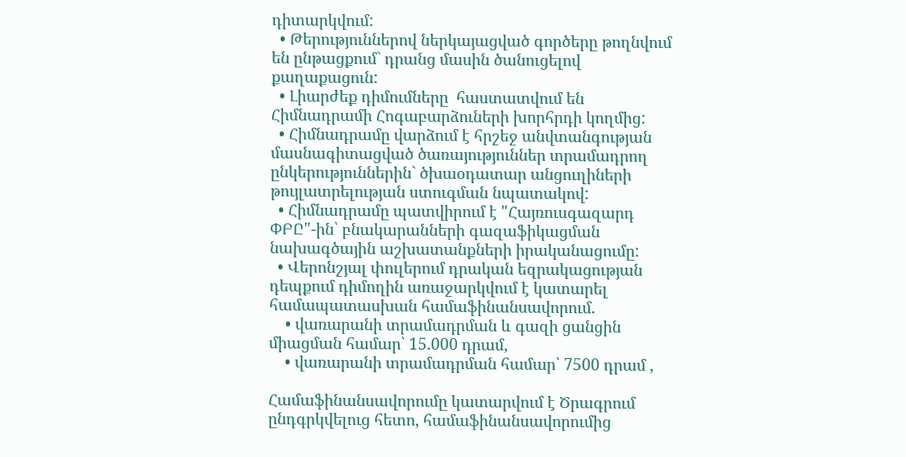դիտարկվում:
  • Թերություններով ներկայացված գործերը թողնվում են ընթացքում` դրանց մասին ծանուցելով քաղաքացուն:
  • Լիարժեք դիմումները  հաստատվում են Հիմնադրամի Հոգաբարձուների խորհրդի կողմից:
  • Հիմնադրամը վարձում է հրշեջ անվտանգության մասնագիտացված ծառայություններ տրամադրող ընկերություններին` ծխաօդատար անցուղիների թույլատրելության ստուգման նպատակով:
  • Հիմնադրամը պատվիրում է "Հայռուսգազարդ ՓԲԸ"-ին՝ բնակարանների գազաֆիկացման նախագծային աշխատանքների իրականացումը:
  • Վերոնշյալ փուլերում դրական եզրակացության դեպքում դիմողին առաջարկվում է կատարել համապատասխան համաֆինանսավորում.
    • վառարանի տրամադրման և գազի ցանցին միացման համար՝ 15.000 դրամ,
    • վառարանի տրամադրման համար՝ 7500 դրամ ,

Համաֆինանսավորումը կատարվում է Ծրագրում ընդգրկվելուց հետո, համաֆինանսավորումից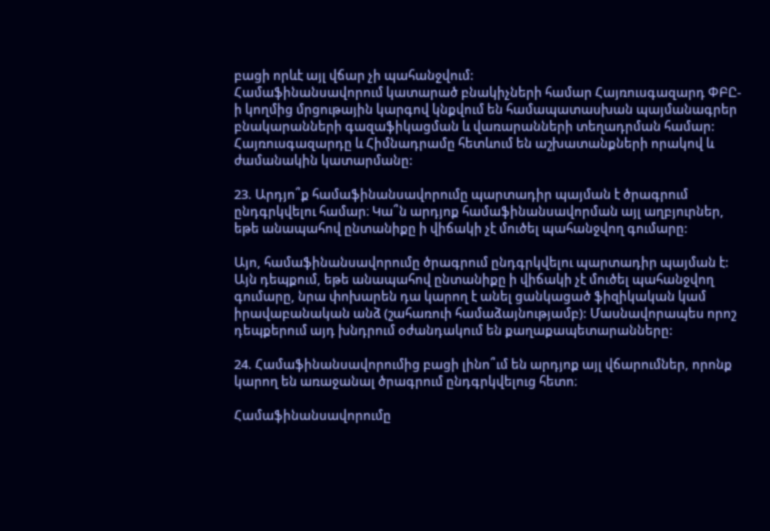բացի որևէ այլ վճար չի պահանջվում:
Համաֆինանսավորում կատարած բնակիչների համար Հայռուսգազարդ ՓԲԸ-ի կողմից մրցութային կարգով կնքվում են համապատասխան պայմանագրեր բնակարանների գազաֆիկացման և վառարանների տեղադրման համար: Հայռուսգազարդը և Հիմնադրամը հետևում են աշխատանքների որակով և ժամանակին կատարմանը:

23. Արդյո՞ք համաֆինանսավորումը պարտադիր պայման է ծրագրում ընդգրկվելու համար։ Կա՞ն արդյոք համաֆինանսավորման այլ աղբյուրներ, եթե անապահով ընտանիքը ի վիճակի չէ մուծել պահանջվող գումարը:

Այո, համաֆինանսավորումը ծրագրում ընդգրկվելու պարտադիր պայման է: Այն դեպքում, եթե անապահով ընտանիքը ի վիճակի չէ մուծել պահանջվող գումարը, նրա փոխարեն դա կարող է անել ցանկացած ֆիզիկական կամ իրավաբանական անձ (շահառուի համաձայնությամբ): Մասնավորապես որոշ դեպքերում այդ խնդրում օժանդակում են քաղաքապետարանները:

24. Համաֆինանսավորումից բացի լինո՞ւմ են արդյոք այլ վճարումներ, որոնք կարող են առաջանալ ծրագրում ընդգրկվելուց հետո։

Համաֆինանսավորումը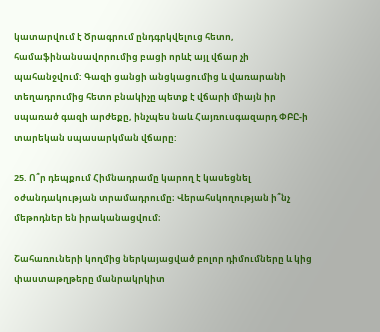կատարվում է Ծրագրում ընդգրկվելուց հետո, համաֆինանսավորումից բացի որևէ այլ վճար չի պահանջվում: Գազի ցանցի անցկացումից և վառարանի տեղադրումից հետո բնակիչը պետք է վճարի միայն իր սպառած գազի արժեքը, ինչպես նաև Հայռուսգազարդ ՓԲԸ-ի տարեկան սպասարկման վճարը:

25. Ո՞ր դեպքում Հիմնադրամը կարող է կասեցնել օժանդակության տրամադրումը։ Վերահսկողության ի՞նչ մեթոդներ են իրականացվում։

Շահառուների կողմից ներկայացված բոլոր դիմումները և կից փաստաթղթերը մանրակրկիտ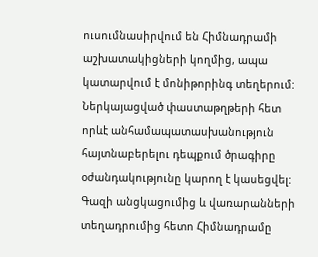ուսումնասիրվում են Հիմնադրամի աշխատակիցների կողմից, ապա կատարվում է մոնիթորինգ տեղերում: Ներկայացված փաստաթղթերի հետ որևէ անհամապատասխանություն հայտնաբերելու դեպքում ծրագիրը օժանդակությունը կարող է կասեցվել: Գազի անցկացումից և վառարանների տեղադրումից հետո Հիմնադրամը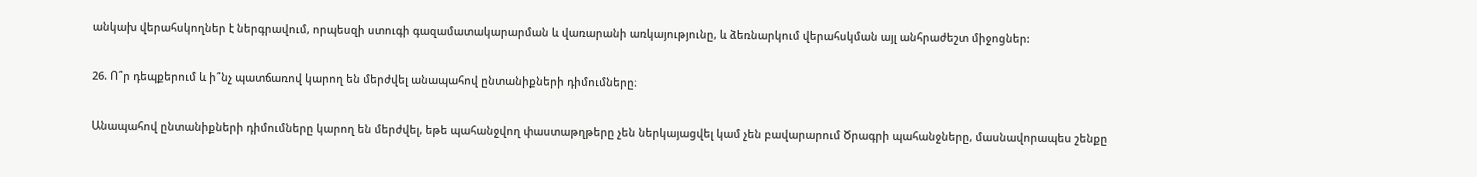անկախ վերահսկողներ է ներգրավում, որպեսզի ստուգի գազամատակարարման և վառարանի առկայությունը, և ձեռնարկում վերահսկման այլ անհրաժեշտ միջոցներ:

26. Ո՞ր դեպքերում և ի՞նչ պատճառով կարող են մերժվել անապահով ընտանիքների դիմումները։

Անապահով ընտանիքների դիմումները կարող են մերժվել, եթե պահանջվող փաստաթղթերը չեն ներկայացվել կամ չեն բավարարում Ծրագրի պահանջները, մասնավորապես շենքը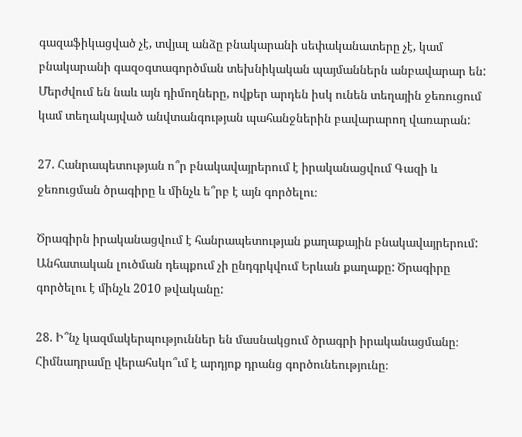գազաֆիկացված չէ, տվյալ անձը բնակարանի սեփականատերը չէ, կամ բնակարանի գազօգտագործման տեխնիկական պայմաններն անբավարար են: Մերժվում են նաև այն դիմողները, ովքեր արդեն իսկ ունեն տեղային ջեռուցում կամ տեղակայված անվտանգության պահանջներին բավարարող վառարան:

27. Հանրապետության ո՞ր բնակավայրերում է իրականացվում Գազի և ջեռուցման ծրագիրը և մինչև ե՞րբ է այն գործելու։

Ծրագիրն իրականացվում է հանրապետության քաղաքային բնակավայրերում: Անհատական լուծման դեպքում չի ընդգրկվում Երևան քաղաքը: Ծրագիրը գործելու է մինչև 2010 թվականը:

28. Ի՞նչ կազմակերպություններ են մասնակցում ծրագրի իրականացմանը։ Հիմնադրամը վերահսկո՞ւմ է արդյոք դրանց գործունեությունը։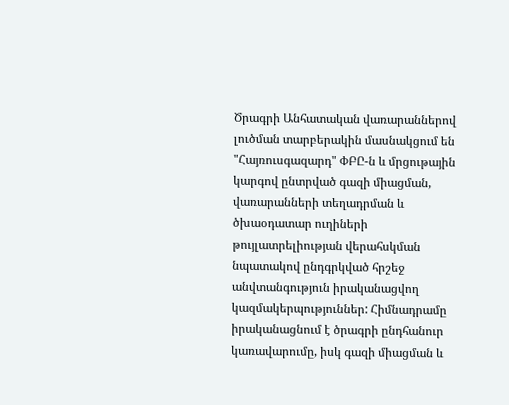Ծրագրի Անհատական վառարաններով լուծման տարբերակին մասնակցում են "Հայռուսգազարդ" ՓԲԸ-ն և մրցութային կարգով ընտրված գազի միացման, վառարանների տեղադրման և ծխաօդատար ուղիների թույլատրելիության վերահսկման նպատակով ընդգրկված հրշեջ անվտանգություն իրականացվող կազմակերպություններ: Հիմնադրամը իրականացնում է ծրագրի ընդհանուր կառավարումը, իսկ գազի միացման և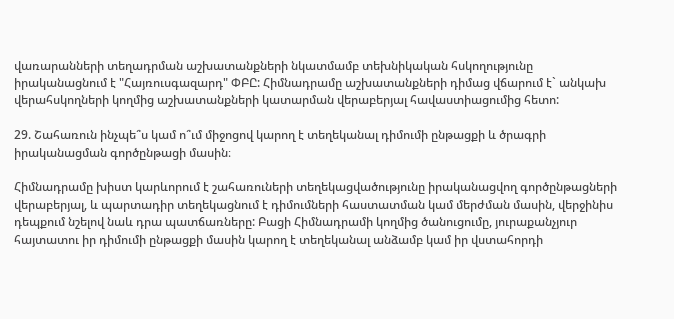վառարանների տեղադրման աշխատանքների նկատմամբ տեխնիկական հսկողությունը իրականացնում է "Հայռուսգազարդ" ՓԲԸ: Հիմնադրամը աշխատանքների դիմաց վճարում է` անկախ վերահսկողների կողմից աշխատանքների կատարման վերաբերյալ հավաստիացումից հետո:

29. Շահառուն ինչպե՞ս կամ ո՞ւմ միջոցով կարող է տեղեկանալ դիմումի ընթացքի և ծրագրի իրականացման գործընթացի մասին։

Հիմնադրամը խիստ կարևորում է շահառուների տեղեկացվածությունը իրականացվող գործընթացների վերաբերյալ, և պարտադիր տեղեկացնում է դիմումների հաստատման կամ մերժման մասին, վերջինիս դեպքում նշելով նաև դրա պատճառները: Բացի Հիմնադրամի կողմից ծանուցումը, յուրաքանչյուր հայտատու իր դիմումի ընթացքի մասին կարող է տեղեկանալ անձամբ կամ իր վստահորդի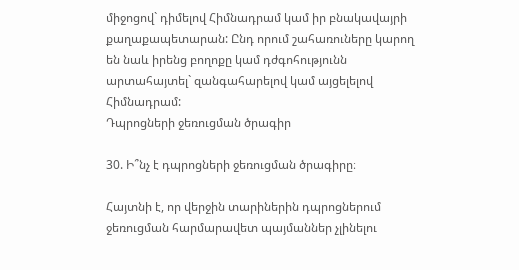միջոցով` դիմելով Հիմնադրամ կամ իր բնակավայրի քաղաքապետարան: Ընդ որում շահառուները կարող են նաև իրենց բողոքը կամ դժգոհությունն արտահայտել` զանգահարելով կամ այցելելով Հիմնադրամ:
Դպրոցների ջեռուցման ծրագիր

30. Ի՞նչ է դպրոցների ջեռուցման ծրագիրը։

Հայտնի է, որ վերջին տարիներին դպրոցներում ջեռուցման հարմարավետ պայմաններ չլինելու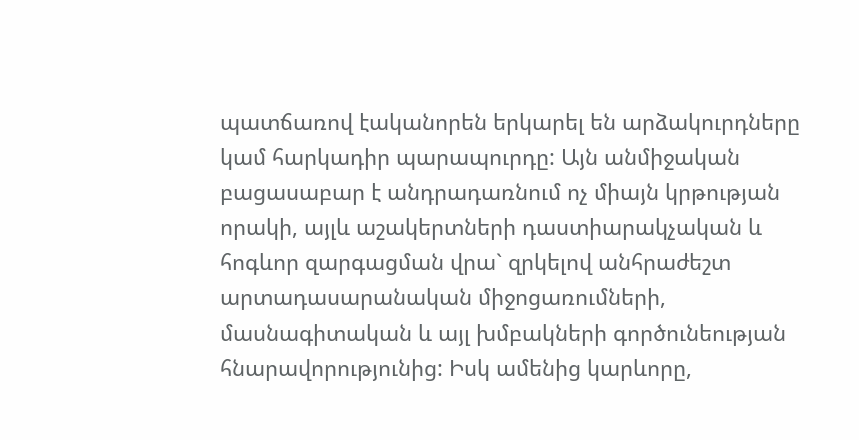պատճառով էականորեն երկարել են արձակուրդները կամ հարկադիր պարապուրդը: Այն անմիջական բացասաբար է անդրադառնում ոչ միայն կրթության որակի, այլև աշակերտների դաստիարակչական և հոգևոր զարգացման վրա` զրկելով անհրաժեշտ արտադասարանական միջոցառումների, մասնագիտական և այլ խմբակների գործունեության հնարավորությունից: Իսկ ամենից կարևորը,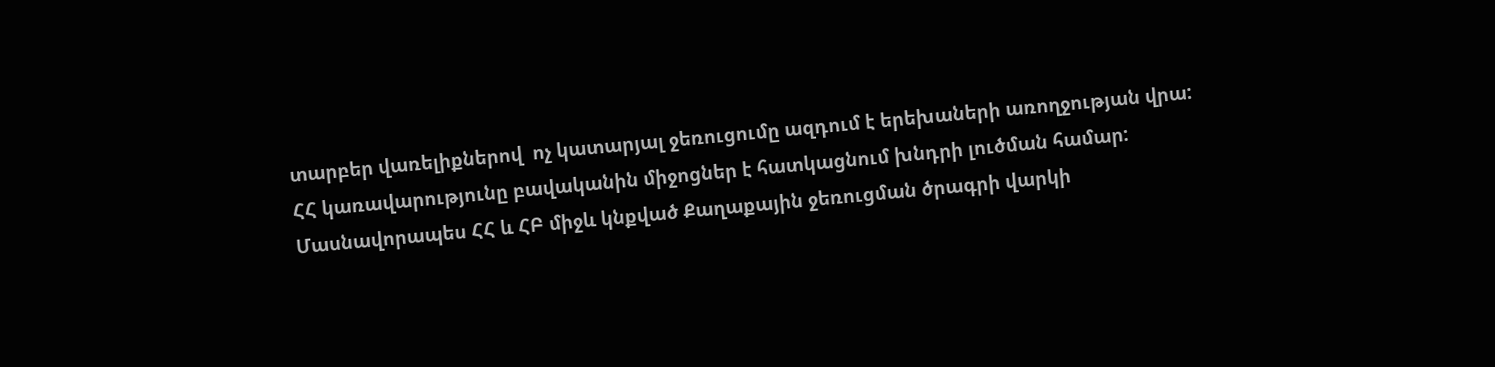տարբեր վառելիքներով  ոչ կատարյալ ջեռուցումը ազդում է երեխաների առողջության վրա:
ՀՀ կառավարությունը բավականին միջոցներ է հատկացնում խնդրի լուծման համար: Մասնավորապես ՀՀ և ՀԲ միջև կնքված Քաղաքային ջեռուցման ծրագրի վարկի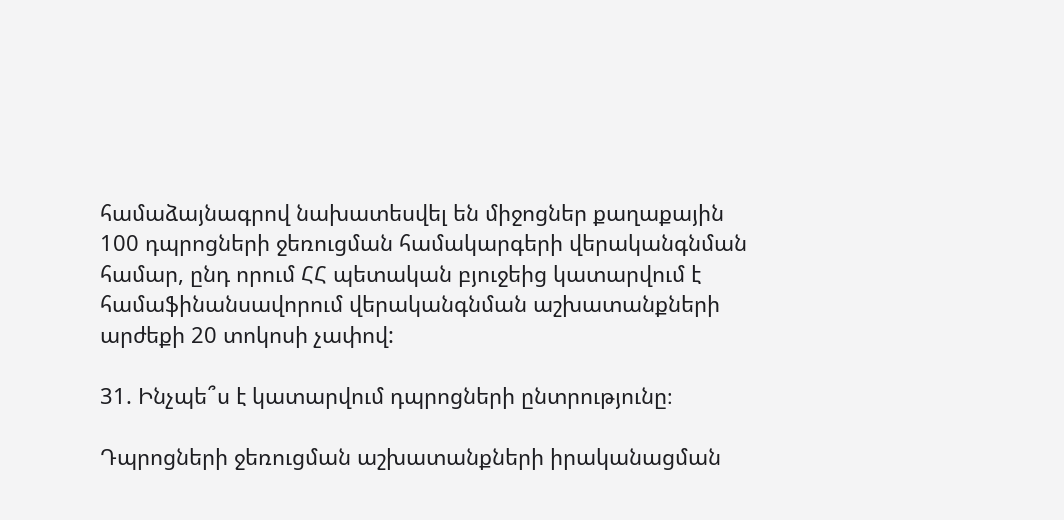համաձայնագրով նախատեսվել են միջոցներ քաղաքային 100 դպրոցների ջեռուցման համակարգերի վերականգնման համար, ընդ որում ՀՀ պետական բյուջեից կատարվում է համաֆինանսավորում վերականգնման աշխատանքների արժեքի 20 տոկոսի չափով:

31. Ինչպե՞ս է կատարվում դպրոցների ընտրությունը։

Դպրոցների ջեռուցման աշխատանքների իրականացման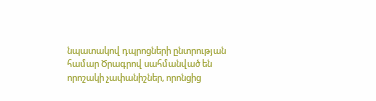նպատակով դպրոցների ընտրության համար Ծրագրով սահմանված են որոշակի չափանիշներ, որոնցից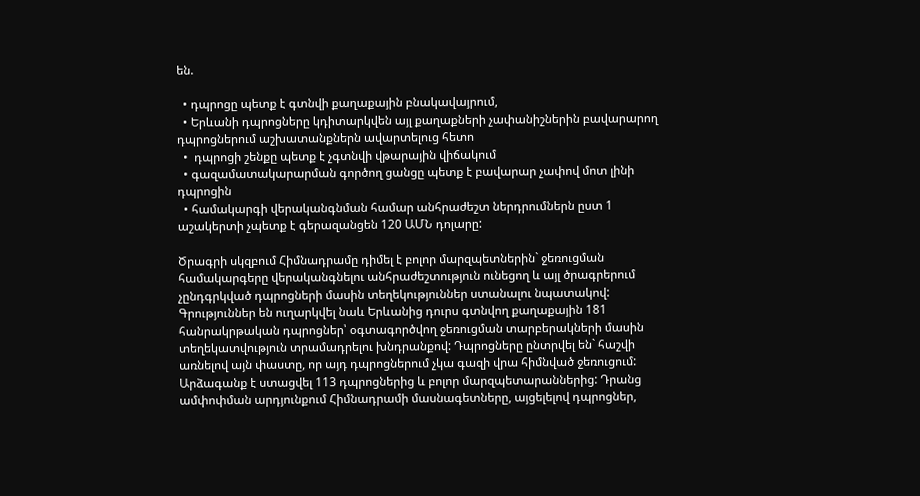են.

  • դպրոցը պետք է գտնվի քաղաքային բնակավայրում,
  • Երևանի դպրոցները կդիտարկվեն այլ քաղաքների չափանիշներին բավարարող դպրոցներում աշխատանքներն ավարտելուց հետո
  •  դպրոցի շենքը պետք է չգտնվի վթարային վիճակում
  • գազամատակարարման գործող ցանցը պետք է բավարար չափով մոտ լինի դպրոցին
  • համակարգի վերականգնման համար անհրաժեշտ ներդրումներն ըստ 1 աշակերտի չպետք է գերազանցեն 120 ԱՄՆ դոլարը:

Ծրագրի սկզբում Հիմնադրամը դիմել է բոլոր մարզպետներին` ջեռուցման համակարգերը վերականգնելու անհրաժեշտություն ունեցող և այլ ծրագրերում չընդգրկված դպրոցների մասին տեղեկություններ ստանալու նպատակով: Գրություններ են ուղարկվել նաև Երևանից դուրս գտնվող քաղաքային 181 հանրակրթական դպրոցներ՝ օգտագործվող ջեռուցման տարբերակների մասին տեղեկատվություն տրամադրելու խնդրանքով: Դպրոցները ընտրվել են` հաշվի առնելով այն փաստը, որ այդ դպրոցներում չկա գազի վրա հիմնված ջեռուցում: Արձագանք է ստացվել 113 դպրոցներից և բոլոր մարզպետարաններից: Դրանց ամփոփման արդյունքում Հիմնադրամի մասնագետները, այցելելով դպրոցներ,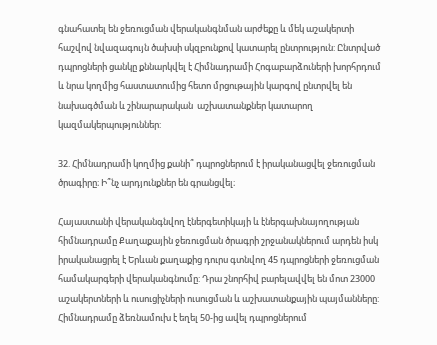գնահատել են ջեռուցման վերականգնման արժեքը և մեկ աշակերտի հաշվով նվազագույն ծախսի սկզբունքով կատարել ընտրություն: Ընտրված դպրոցների ցանկը քննարկվել է Հիմնադրամի Հոգաբարձուների խորհրդում և նրա կողմից հաստատումից հետո մրցութային կարգով ընտրվել են նախագծման և շինարարական  աշխատանքներ կատարող կազմակերպություններ:

32. Հիմնադրամի կողմից քանի՞ դպրոցներում է իրականացվել ջեռուցման ծրագիրը։ Ի՞նչ արդյունքներ են գրանցվել։

Հայաստանի վերականգնվող էներգետիկայի և էներգախնայողության հիմնադրամը Քաղաքային ջեռուցման ծրագրի շրջանակներում արդեն իսկ իրականացրել է Երևան քաղաքից դուրս գտնվող 45 դպրոցների ջեռուցման համակարգերի վերականգնումը: Դրա շնորհիվ բարելավվել են մոտ 23000 աշակերտների և ուսուցիչների ուսուցման և աշխատանքային պայմանները: Հիմնադրամը ձեռնամուխ է եղել 50-ից ավել դպրոցներում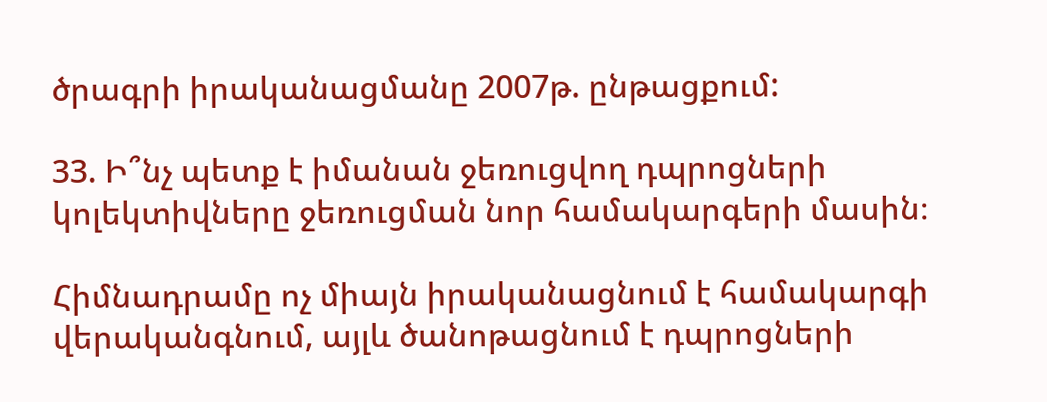ծրագրի իրականացմանը 2007թ. ընթացքում:

33. Ի՞նչ պետք է իմանան ջեռուցվող դպրոցների կոլեկտիվները ջեռուցման նոր համակարգերի մասին։

Հիմնադրամը ոչ միայն իրականացնում է համակարգի վերականգնում, այլև ծանոթացնում է դպրոցների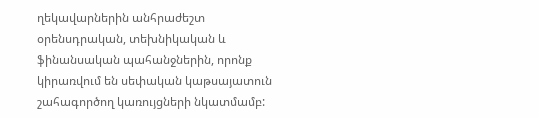ղեկավարներին անհրաժեշտ օրենսդրական, տեխնիկական և ֆինանսական պահանջներին, որոնք կիրառվում են սեփական կաթսայատուն շահագործող կառույցների նկատմամբ: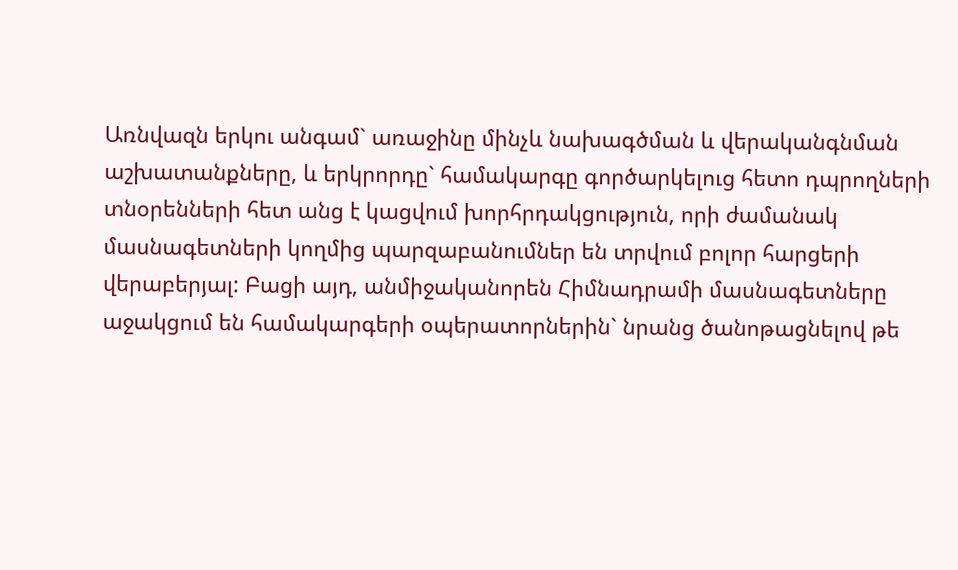Առնվազն երկու անգամ` առաջինը մինչև նախագծման և վերականգնման աշխատանքները, և երկրորդը` համակարգը գործարկելուց հետո դպրողների տնօրենների հետ անց է կացվում խորհրդակցություն, որի ժամանակ մասնագետների կողմից պարզաբանումներ են տրվում բոլոր հարցերի վերաբերյալ: Բացի այդ, անմիջականորեն Հիմնադրամի մասնագետները աջակցում են համակարգերի օպերատորներին` նրանց ծանոթացնելով թե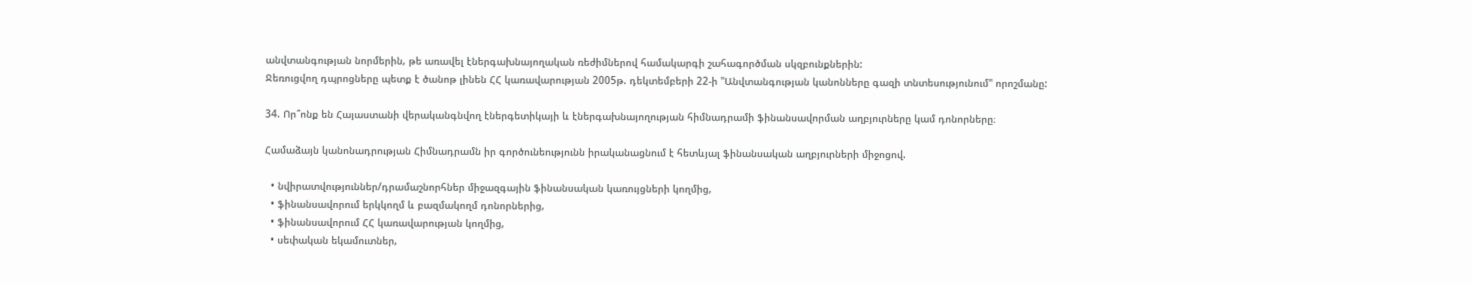անվտանգության նորմերին, թե առավել էներգախնայողական ռեժիմներով համակարգի շահագործման սկզբունքներին:
Ջեռուցվող դպրոցները պետք է ծանոթ լինեն ՀՀ կառավարության 2005թ. դեկտեմբերի 22-ի "Անվտանգության կանոնները գազի տնտեսությունում" որոշմանը:

34. Որ՞ոնք են Հայաստանի վերականգնվող էներգետիկայի և էներգախնայողության հիմնադրամի ֆինանսավորման աղբյուրները կամ դոնորները։

Համաձայն կանոնադրության Հիմնադրամն իր գործունեությունն իրականացնում է հետևյալ ֆինանսական աղբյուրների միջոցով.

  • նվիրատվություններ/դրամաշնորհներ միջազգային ֆինանսական կառույցների կողմից,
  • ֆինանսավորում երկկողմ և բազմակողմ դոնորներից,
  • ֆինանսավորում ՀՀ կառավարության կողմից,
  • սեփական եկամուտներ,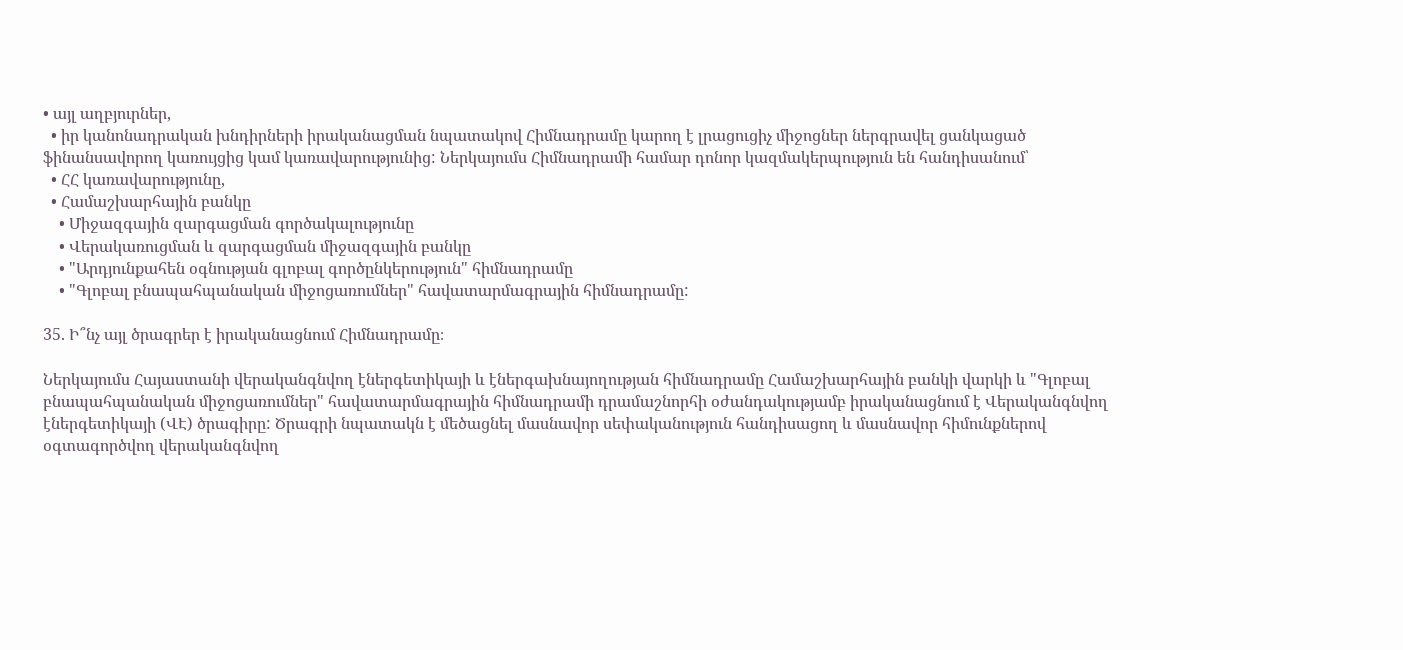• այլ աղբյուրներ,
  • իր կանոնադրական խնդիրների իրականացման նպատակով Հիմնադրամը կարող է լրացուցիչ միջոցներ ներգրավել ցանկացած ֆինանսավորող կառույցից կամ կառավարությունից: Ներկայումս Հիմնադրամի համար դոնոր կազմակերպություն են հանդիսանում՝
  • ՀՀ կառավարությունը,
  • Համաշխարհային բանկը
    • Միջազգային զարգացման գործակալությունը
    • Վերակառուցման և զարգացման միջազգային բանկը
    • "Արդյունքահեն օգնության գլոբալ գործընկերություն" հիմնադրամը
    • "Գլոբալ բնապահպանական միջոցառումներ" հավատարմագրային հիմնադրամը:

35. Ի՞նչ այլ ծրագրեր է իրականացնում Հիմնադրամը։

Ներկայումս Հայաստանի վերականգնվող էներգետիկայի և էներգախնայողության հիմնադրամը Համաշխարհային բանկի վարկի և "Գլոբալ բնապահպանական միջոցառումներ" հավատարմագրային հիմնադրամի դրամաշնորհի օժանդակությամբ իրականացնում է Վերականգնվող էներգետիկայի (ՎԷ) ծրագիրը: Ծրագրի նպատակն է մեծացնել մասնավոր սեփականություն հանդիսացող և մասնավոր հիմունքներով օգտագործվող վերականգնվող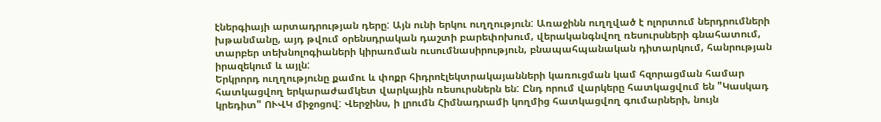էներգիայի արտադրության դերը: Այն ունի երկու ուղղություն: Առաջինն ուղղված է ոլորտում ներդրումների խթանմանը, այդ թվում օրենսդրական դաշտի բարեփոխում, վերականգնվող ռեսուրսների գնահատում, տարբեր տեխնոլոգիաների կիրառման ուսումնասիրություն, բնապահպանական դիտարկում, հանրության իրազեկում և այլն:
Երկրորդ ուղղությունը քամու և փոքր հիդրոէլեկտրակայանների կառուցման կամ հզորացման համար հատկացվող երկարաժամկետ վարկային ռեսուրսներն են: Ընդ որում վարկերը հատկացվում են "Կասկադ կրեդիտ" ՈՒՎԿ միջոցով: Վերջինս, ի լրումն Հիմնադրամի կողմից հատկացվող գումարների, նույն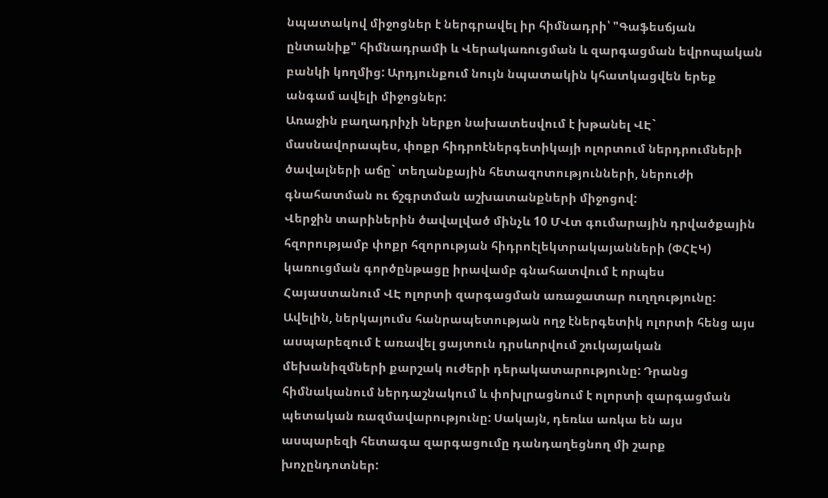նպատակով միջոցներ է ներգրավել իր հիմնադրի՝ "Գաֆեսճյան ընտանիք" հիմնադրամի և Վերակառուցման և զարգացման եվրոպական բանկի կողմից: Արդյունքում նույն նպատակին կհատկացվեն երեք անգամ ավելի միջոցներ:
Առաջին բաղադրիչի ներքո նախատեսվում է խթանել ՎԷ` մասնավորապես, փոքր հիդրոէներգետիկայի ոլորտում ներդրումների ծավալների աճը` տեղանքային հետազոտությունների, ներուժի գնահատման ու ճշգրտման աշխատանքների միջոցով:
Վերջին տարիներին ծավալված մինչև 10 ՄՎտ գումարային դրվածքային հզորությամբ փոքր հզորության հիդրոէլեկտրակայանների (ՓՀԷԿ) կառուցման գործընթացը իրավամբ գնահատվում է որպես Հայաստանում ՎԷ ոլորտի զարգացման առաջատար ուղղությունը: Ավելին, ներկայումս հանրապետության ողջ էներգետիկ ոլորտի հենց այս ասպարեզում է առավել ցայտուն դրսևորվում շուկայական մեխանիզմների քարշակ ուժերի դերակատարությունը: Դրանց հիմնականում ներդաշնակում և փոխլրացնում է ոլորտի զարգացման պետական ռազմավարությունը: Սակայն, դեռևս առկա են այս ասպարեզի հետագա զարգացումը դանդաղեցնող մի շարք խոչընդոտներ: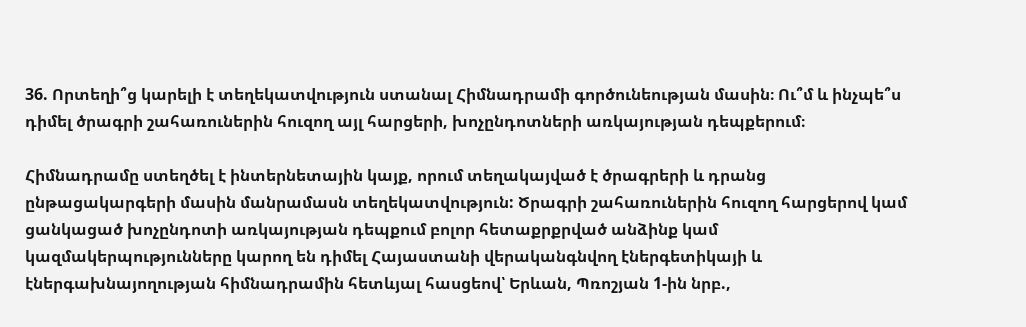36. Որտեղի՞ց կարելի է տեղեկատվություն ստանալ Հիմնադրամի գործունեության մասին։ Ու՞մ և ինչպե՞ս դիմել ծրագրի շահառուներին հուզող այլ հարցերի, խոչընդոտների առկայության դեպքերում։

Հիմնադրամը ստեղծել է ինտերնետային կայք, որում տեղակայված է ծրագրերի և դրանց ընթացակարգերի մասին մանրամասն տեղեկատվություն: Ծրագրի շահառուներին հուզող հարցերով կամ ցանկացած խոչընդոտի առկայության դեպքում բոլոր հետաքրքրված անձինք կամ կազմակերպությունները կարող են դիմել Հայաստանի վերականգնվող էներգետիկայի և էներգախնայողության հիմնադրամին հետևյալ հասցեով՝ Երևան, Պռոշյան 1-ին նրբ.,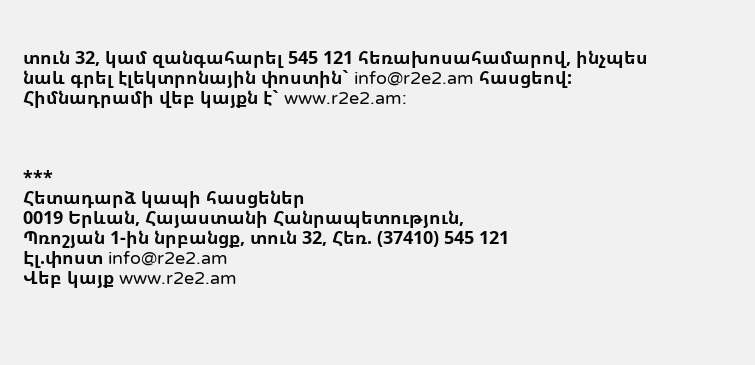տուն 32, կամ զանգահարել 545 121 հեռախոսահամարով, ինչպես նաև գրել էլեկտրոնային փոստին` info@r2e2.am հասցեով: Հիմնադրամի վեբ կայքն է` www.r2e2.am:



***
Հետադարձ կապի հասցեներ
0019 Երևան, Հայաստանի Հանրապետություն,
Պռոշյան 1-ին նրբանցք, տուն 32, Հեռ. (37410) 545 121
Էլ.փոստ info@r2e2.am
Վեբ կայք www.r2e2.am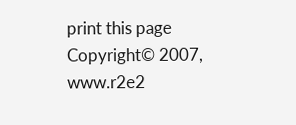print this page
Copyright© 2007, www.r2e2